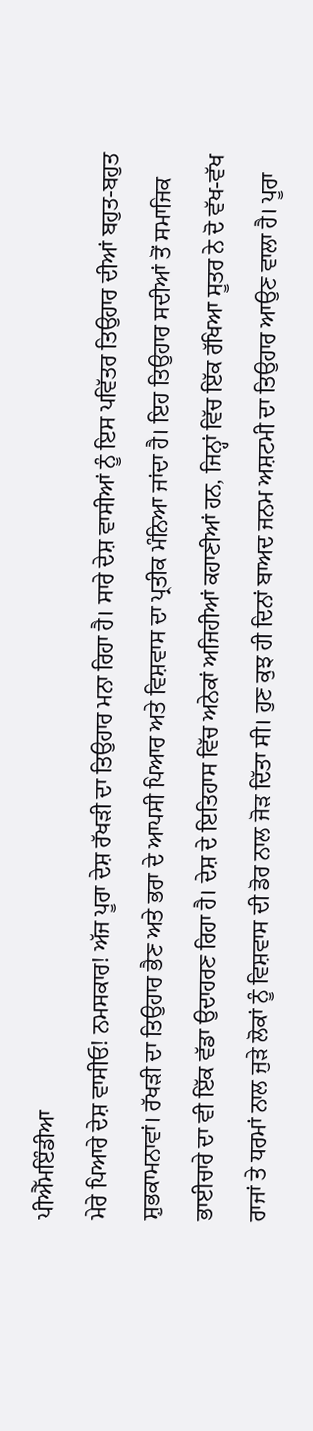ਪੀਐੱਮਇੰਡੀਆ
ਮੇਰੇ ਪਿਆਰੇ ਦੇਸ਼ ਵਾਸੀਓ! ਨਮਸਕਾਰ! ਅੱਜ ਪੂਰਾ ਦੇਸ਼ ਰੱਖੜੀ ਦਾ ਤਿਉਹਾਰ ਮਨਾ ਰਿਹਾ ਹੈ। ਸਾਰੇ ਦੇਸ਼ ਵਾਸੀਆਂ ਨੂੰ ਇਸ ਪਵਿੱਤਰ ਤਿਉਹਾਰ ਦੀਆਂ ਬਹੁਤ-ਬਹੁਤ ਸ਼ੁਭਕਾਮਨਾਵਾਂ। ਰੱਖੜੀ ਦਾ ਤਿਉਹਾਰ ਭੈਣ ਅਤੇ ਭਰਾ ਦੇ ਆਪਸੀ ਪਿਆਰ ਅਤੇ ਵਿਸ਼ਵਾਸ ਦਾ ਪ੍ਰਤੀਕ ਮੰਨਿਆ ਜਾਂਦਾ ਹੈ। ਇਹ ਤਿਉਹਾਰ ਸਦੀਆਂ ਤੋਂ ਸਮਾਜਿਕ ਭਾਈਚਾਰੇ ਦਾ ਵੀ ਇੱਕ ਵੱਡਾ ਉਦਾਹਰਣ ਰਿਹਾ ਹੈ। ਦੇਸ਼ ਦੇ ਇਤਿਹਾਸ ਵਿੱਚ ਅਨੇਕਾਂ ਅਜਿਹੀਆਂ ਕਹਾਣੀਆਂ ਹਨ, ਜਿਨ੍ਹਾਂ ਵਿੱਚ ਇੱਕ ਰੱਖਿਆ ਸੂਤਰ ਨੇ ਦੋ ਵੱਖ-ਵੱਖ ਰਾਜਾਂ ਤੇ ਧਰਮਾਂ ਨਾਲ ਜੁੜੇ ਲੋਕਾਂ ਨੂੰ ਵਿਸ਼ਵਾਸ ਦੀ ਡੋਰ ਨਾਲ ਜੋੜ ਦਿੱਤਾ ਸੀ। ਹੁਣ ਕੁਝ ਹੀ ਦਿਨਾਂ ਬਾਅਦ ਜਨਮ ਅਸ਼ਟਮੀ ਦਾ ਤਿਉਹਾਰ ਆਉਣ ਵਾਲਾ ਹੈ। ਪੂਰਾ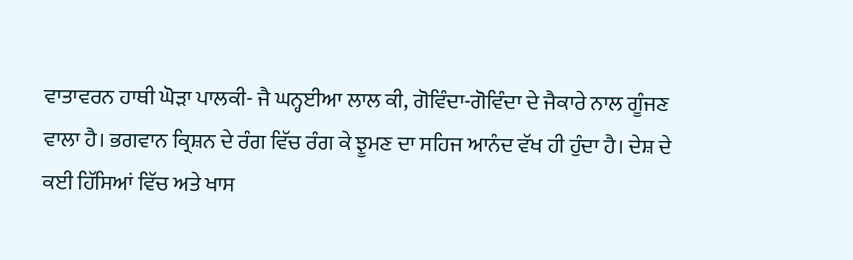ਵਾਤਾਵਰਨ ਹਾਥੀ ਘੋੜਾ ਪਾਲਕੀ- ਜੈ ਘਨ੍ਹਈਆ ਲਾਲ ਕੀ, ਗੋਵਿੰਦਾ-ਗੋਵਿੰਦਾ ਦੇ ਜੈਕਾਰੇ ਨਾਲ ਗੂੰਜਣ ਵਾਲਾ ਹੈ। ਭਗਵਾਨ ਕ੍ਰਿਸ਼ਨ ਦੇ ਰੰਗ ਵਿੱਚ ਰੰਗ ਕੇ ਝੂਮਣ ਦਾ ਸਹਿਜ ਆਨੰਦ ਵੱਖ ਹੀ ਹੁੰਦਾ ਹੈ। ਦੇਸ਼ ਦੇ ਕਈ ਹਿੱਸਿਆਂ ਵਿੱਚ ਅਤੇ ਖਾਸ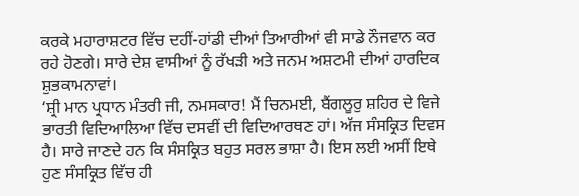ਕਰਕੇ ਮਹਾਰਾਸ਼ਟਰ ਵਿੱਚ ਦਹੀਂ-ਹਾਂਡੀ ਦੀਆਂ ਤਿਆਰੀਆਂ ਵੀ ਸਾਡੇ ਨੌਜਵਾਨ ਕਰ ਰਹੇ ਹੋਣਗੇ। ਸਾਰੇ ਦੇਸ਼ ਵਾਸੀਆਂ ਨੂੰ ਰੱਖੜੀ ਅਤੇ ਜਨਮ ਅਸ਼ਟਮੀ ਦੀਆਂ ਹਾਰਦਿਕ ਸ਼ੁਭਕਾਮਨਾਵਾਂ।
‘ਸ਼੍ਰੀ ਮਾਨ ਪ੍ਰਧਾਨ ਮੰਤਰੀ ਜੀ, ਨਮਸਕਾਰ! ਮੈਂ ਚਿਨਮਈ, ਬੈਂਗਲੂਰੁ ਸ਼ਹਿਰ ਦੇ ਵਿਜੇ ਭਾਰਤੀ ਵਿਦਿਆਲਿਆ ਵਿੱਚ ਦਸਵੀਂ ਦੀ ਵਿਦਿਆਰਥਣ ਹਾਂ। ਅੱਜ ਸੰਸਕ੍ਰਿਤ ਦਿਵਸ ਹੈ। ਸਾਰੇ ਜਾਣਦੇ ਹਨ ਕਿ ਸੰਸਕ੍ਰਿਤ ਬਹੁਤ ਸਰਲ ਭਾਸ਼ਾ ਹੈ। ਇਸ ਲਈ ਅਸੀਂ ਇਥੇ ਹੁਣ ਸੰਸਕ੍ਰਿਤ ਵਿੱਚ ਹੀ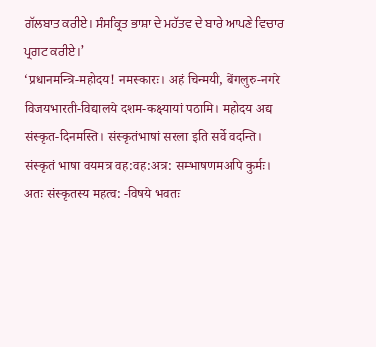ਗੱਲਬਾਤ ਕਰੀਏ। ਸੰਸਕ੍ਰਿਤ ਭਾਸ਼ਾ ਦੇ ਮਹੱਤਵ ਦੇ ਬਾਰੇ ਆਪਣੇ ਵਿਚਾਰ ਪ੍ਰਗਟ ਕਰੀਏ।’
‘प्रधानमन्त्रि-महोदय! नमस्कारः। अहं चिन्मयी, बेंगलुरु-नगरे विजयभारती-विद्यालये दशम-कक्ष्यायां पठामि। महोदय अद्य संस्कृत-दिनमस्ति। संस्कृतंभाषां सरला इति सर्वे वदन्ति। संस्कृतं भाषा वयमत्र वह:वह:अत्र: सम्भाषणमअपि कुर्मः। अतः संस्कृतस्य महत्व: -विषये भवतः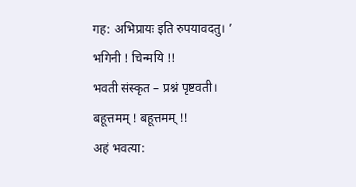गह: अभिप्रायः इति रुपयावदतु। ’
भगिनी ! चिन्मयि !!
भवती संस्कृत – प्रश्नं पृष्टवती।
बहूत्तमम् ! बहूत्तमम् !!
अहं भवत्या: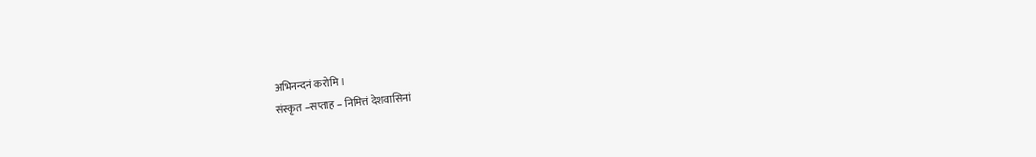अभिनन्दनं करोमि।
संस्कृत –सप्ताह – निमित्तं देशवासिनां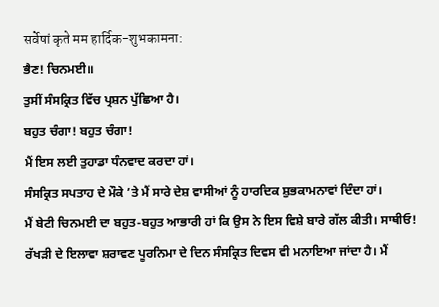सर्वेषां कृते मम हार्दिक-शुभकामना:
ਭੈਣ! ਚਿਨਮਈ॥
ਤੁਸੀਂ ਸੰਸਕ੍ਰਿਤ ਵਿੱਚ ਪ੍ਰਸ਼ਨ ਪੁੱਛਿਆ ਹੈ।
ਬਹੁਤ ਚੰਗਾ! ਬਹੁਤ ਚੰਗਾ!
ਮੈਂ ਇਸ ਲਈ ਤੁਹਾਡਾ ਧੰਨਵਾਦ ਕਰਦਾ ਹਾਂ।
ਸੰਸਕ੍ਰਿਤ ਸਪਤਾਹ ਦੇ ਮੌਕੇ ’ਤੇ ਮੈਂ ਸਾਰੇ ਦੇਸ਼ ਵਾਸੀਆਂ ਨੂੰ ਹਾਰਦਿਕ ਸ਼ੁਭਕਾਮਨਾਵਾਂ ਦਿੰਦਾ ਹਾਂ।
ਮੈਂ ਬੇਟੀ ਚਿਨਮਈ ਦਾ ਬਹੁਤ-ਬਹੁਤ ਆਭਾਰੀ ਹਾਂ ਕਿ ਉਸ ਨੇ ਇਸ ਵਿਸ਼ੇ ਬਾਰੇ ਗੱਲ ਕੀਤੀ। ਸਾਥੀਓ! ਰੱਖੜੀ ਦੇ ਇਲਾਵਾ ਸ਼ਰਾਵਣ ਪੂਰਨਿਮਾ ਦੇ ਦਿਨ ਸੰਸਕ੍ਰਿਤ ਦਿਵਸ ਵੀ ਮਨਾਇਆ ਜਾਂਦਾ ਹੈ। ਮੈਂ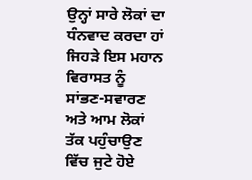ਉਨ੍ਹਾਂ ਸਾਰੇ ਲੋਕਾਂ ਦਾ ਧੰਨਵਾਦ ਕਰਦਾ ਹਾਂ ਜਿਹੜੇ ਇਸ ਮਹਾਨ ਵਿਰਾਸਤ ਨੂੰ ਸਾਂਭਣ-ਸਵਾਰਣ ਅਤੇ ਆਮ ਲੋਕਾਂ ਤੱਕ ਪਹੁੰਚਾਉਣ ਵਿੱਚ ਜੁਟੇ ਹੋਏ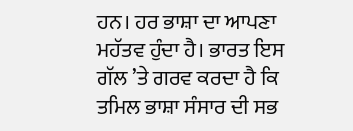ਹਨ। ਹਰ ਭਾਸ਼ਾ ਦਾ ਆਪਣਾ ਮਹੱਤਵ ਹੁੰਦਾ ਹੈ। ਭਾਰਤ ਇਸ ਗੱਲ ’ਤੇ ਗਰਵ ਕਰਦਾ ਹੈ ਕਿ ਤਮਿਲ ਭਾਸ਼ਾ ਸੰਸਾਰ ਦੀ ਸਭ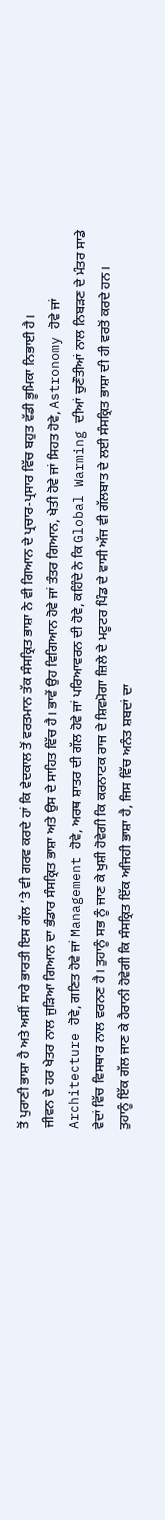ਤੋਂ ਪੁਰਾਣੀ ਭਾਸ਼ਾ ਹੈ ਅਤੇ ਅਸੀਂ ਸਾਰੇ ਭਾਰਤੀ ਇਸ ਗੱਲ ’ਤੇ ਵੀ ਗਰਵ ਕਰਦੇ ਹਾਂ ਕਿ ਵੇਦਕਾਲ ਤੋਂ ਵਰਤਮਾਨ ਤੱਕ ਸੰਸਕ੍ਰਿਤ ਭਾਸ਼ਾ ਨੇ ਵੀ ਗਿਆਨ ਦੇ ਪ੍ਰਚਾਰ-ਪ੍ਰਸਾਰ ਵਿੱਚ ਬਹੁਤ ਵੱਡੀ ਭੂਮਿਕਾ ਨਿਭਾਈ ਹੈ।
ਜੀਵਨ ਦੇ ਹਰ ਖੇਤਰ ਨਾਲ ਜੁੜਿਆ ਗਿਆਨ ਦਾ ਭੰਡਾਰ ਸੰਸਕ੍ਰਿਤ ਭਾਸ਼ਾ ਅਤੇ ਉਸ ਦੇ ਸਾਹਿਤ ਵਿੱਚ ਹੈ। ਭਾਵੇਂ ਉਹ ਵਿਗਿਆਨ ਹੋਵੇ ਜਾਂ ਤੰਤਰ ਗਿਆਨ, ਖੇਤੀ ਹੋਵੇ ਜਾਂ ਸਿਹਤ ਹੋਵੇ, Astronomy ਹੋਵੇ ਜਾਂ Architecture ਹੋਵੇ, ਗਣਿਤ ਹੋਵੇ ਜਾਂ Management ਹੋਵੇ, ਅਰਥ ਸ਼ਾਤਰ ਦੀ ਗੱਲ ਹੋਵੇ ਜਾਂ ਪਰਿਆਵਰਨ ਦੀ ਹੋਵੇ, ਕਹਿੰਦੇ ਨੇ ਕਿ Global Warming ਦੀਆਂ ਚੁਣੌਤੀਆਂ ਨਾਲ ਨਿਬੜਣ ਦੇ ਮੰਤਰ ਸਾਡੇ ਵੇਦਾਂ ਵਿੱਚ ਵਿਸਥਾਰ ਨਾਲ ਵਰਨਣ ਹੈ। ਤੁਹਾਨੂੰ ਸਭ ਨੂੰ ਜਾਣ ਕੇ ਖੁਸ਼ੀ ਹੋਵੇਗੀ ਕਿ ਕਰਨਾਟਕ ਰਾਜ ਦੇ ਸ਼ਿਵਮੋਗਾ ਜ਼ਿਲੇ ਦੇ ਮਟੂਟਰ ਪਿੰਡ ਦੇ ਵਾਸੀ ਅੱਜ ਵੀ ਗੱਲਬਾਤ ਦੇ ਲਈ ਸੰਸਕ੍ਰਿਤ ਭਾਸ਼ਾ ਦੀ ਹੀ ਵਰਤੋਂ ਕਰਦੇ ਹਨ।
ਤੁਹਾਨੂੰ ਇੱਕ ਗੱਲ ਜਾਣ ਕੇ ਹੈਰਾਨੀ ਹੋਵੇਗੀ ਕਿ ਸੰਸਕ੍ਰਿਤ ਇੱਕ ਅਜਿਹੀ ਭਾਸ਼ਾ ਹੈ, ਜਿਸ ਵਿੱਚ ਅਨੰਤ ਸ਼ਬਦਾਂ ਦਾ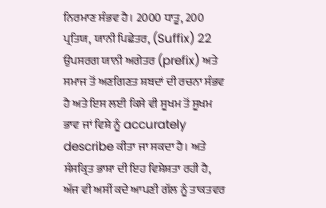ਨਿਰਮਾਣ ਸੰਭਵ ਹੈ। 2000 ਧਾਤੂ, 200 ਪ੍ਰਤਿਯ, ਯਾਨੀ ਪਿਛੇਤਰ, (Suffix) 22 ਉਪਸਰਗ ਯਾਨੀ ਅਗੇਤਰ (prefix) ਅਤੇ ਸਮਾਜ ਤੋਂ ਅਣਗਿਣਤ ਸ਼ਬਦਾਂ ਦੀ ਰਚਨਾ ਸੰਭਵ ਹੈ ਅਤੇ ਇਸ ਲਈ ਕਿਸੇ ਵੀ ਸੂਖਮ ਤੋਂ ਸੂਖਮ ਭਾਵ ਜਾਂ ਵਿਸ਼ੇ ਨੂੰ accurately describe ਕੀਤਾ ਜਾ ਸਕਦਾ ਹੈ। ਅਤੇ ਸੰਸਕ੍ਰਿਤ ਭਾਸ਼ਾ ਦੀ ਇਹ ਵਿਸ਼ੇਸ਼ਤਾ ਰਹੀ ਹੈ, ਅੱਜ ਵੀ ਅਸੀਂ ਕਦੇ ਆਪਣੀ ਗੱਲ ਨੂੰ ਤਾਕਤਵਰ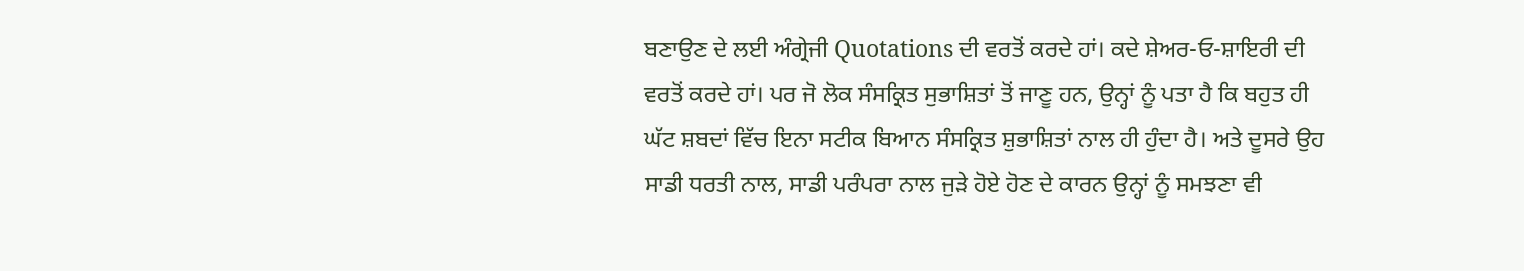ਬਣਾਉਣ ਦੇ ਲਈ ਅੰਗ੍ਰੇਜੀ Quotations ਦੀ ਵਰਤੋਂ ਕਰਦੇ ਹਾਂ। ਕਦੇ ਸ਼ੇਅਰ-ਓ-ਸ਼ਾਇਰੀ ਦੀ ਵਰਤੋਂ ਕਰਦੇ ਹਾਂ। ਪਰ ਜੋ ਲੋਕ ਸੰਸਕ੍ਰਿਤ ਸੁਭਾਸ਼ਿਤਾਂ ਤੋਂ ਜਾਣੂ ਹਨ, ਉਨ੍ਹਾਂ ਨੂੰ ਪਤਾ ਹੈ ਕਿ ਬਹੁਤ ਹੀ ਘੱਟ ਸ਼ਬਦਾਂ ਵਿੱਚ ਇਨਾ ਸਟੀਕ ਬਿਆਨ ਸੰਸਕ੍ਰਿਤ ਸ਼ੁਭਾਸ਼ਿਤਾਂ ਨਾਲ ਹੀ ਹੁੰਦਾ ਹੈ। ਅਤੇ ਦੂਸਰੇ ਉਹ ਸਾਡੀ ਧਰਤੀ ਨਾਲ, ਸਾਡੀ ਪਰੰਪਰਾ ਨਾਲ ਜੁੜੇ ਹੋਏ ਹੋਣ ਦੇ ਕਾਰਨ ਉਨ੍ਹਾਂ ਨੂੰ ਸਮਝਣਾ ਵੀ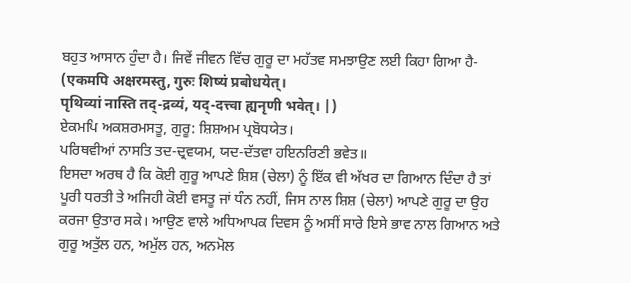ਬਹੁਤ ਆਸਾਨ ਹੁੰਦਾ ਹੈ। ਜਿਵੇਂ ਜੀਵਨ ਵਿੱਚ ਗੁਰੂ ਦਾ ਮਹੱਤਵ ਸਮਝਾਉਣ ਲਈ ਕਿਹਾ ਗਿਆ ਹੈ-
(एकमपि अक्षरमस्तु, गुरुः शिष्यं प्रबोधयेत्।
पृथिव्यां नास्ति तद्-द्रव्यं, यद्-दत्त्वा ह्यनृणी भवेत्। |)
ਏਕਮਪਿ ਅਕਸ਼ਰਮਸਤੂ, ਗੁਰੂ: ਸ਼ਿਸ਼ਅਮ ਪ੍ਰਬੋਧਯੇਤ।
ਪਰਿਥਵੀਆਂ ਨਾਸਤਿ ਤਦ-ਦ੍ਰਵਯਮ, ਯਦ-ਦੱਤਵਾ ਹਇਨਰਿਣੀ ਭਵੇਤ॥
ਇਸਦਾ ਅਰਥ ਹੈ ਕਿ ਕੋਈ ਗੁਰੂ ਆਪਣੇ ਸ਼ਿਸ਼ (ਚੇਲਾ) ਨੂੰ ਇੱਕ ਵੀ ਅੱਖਰ ਦਾ ਗਿਆਨ ਦਿੰਦਾ ਹੈ ਤਾਂ ਪੂਰੀ ਧਰਤੀ ਤੇ ਅਜਿਹੀ ਕੋਈ ਵਸਤੂ ਜਾਂ ਧੰਨ ਨਹੀਂ, ਜਿਸ ਨਾਲ ਸ਼ਿਸ਼ (ਚੇਲਾ) ਆਪਣੇ ਗੁਰੂ ਦਾ ਉਹ ਕਰਜਾ ਉਤਾਰ ਸਕੇ। ਆਉਣ ਵਾਲੇ ਅਧਿਆਪਕ ਦਿਵਸ ਨੂੰ ਅਸੀਂ ਸਾਰੇ ਇਸੇ ਭਾਵ ਨਾਲ ਗਿਆਨ ਅਤੇ ਗੁਰੂ ਅਤੁੱਲ ਹਨ, ਅਮੁੱਲ ਹਨ, ਅਨਮੋਲ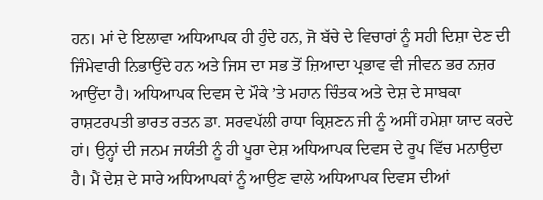ਹਨ। ਮਾਂ ਦੇ ਇਲਾਵਾ ਅਧਿਆਪਕ ਹੀ ਹੁੰਦੇ ਹਨ, ਜੋ ਬੱਚੇ ਦੇ ਵਿਚਾਰਾਂ ਨੂੰ ਸਹੀ ਦਿਸ਼ਾ ਦੇਣ ਦੀ ਜਿੰਮੇਵਾਰੀ ਨਿਭਾਉਂਦੇ ਹਨ ਅਤੇ ਜਿਸ ਦਾ ਸਭ ਤੋਂ ਜ਼ਿਆਦਾ ਪ੍ਰਭਾਵ ਵੀ ਜੀਵਨ ਭਰ ਨਜ਼ਰ ਆਉਂਦਾ ਹੈ। ਅਧਿਆਪਕ ਦਿਵਸ ਦੇ ਮੌਕੇ ’ਤੇ ਮਹਾਨ ਚਿੰਤਕ ਅਤੇ ਦੇਸ਼ ਦੇ ਸਾਬਕਾ ਰਾਸ਼ਟਰਪਤੀ ਭਾਰਤ ਰਤਨ ਡਾ. ਸਰਵਪੱਲੀ ਰਾਧਾ ਕ੍ਰਿਸ਼ਣਨ ਜੀ ਨੂੰ ਅਸੀਂ ਹਮੇਸ਼ਾ ਯਾਦ ਕਰਦੇ ਹਾਂ। ਉਨ੍ਹਾਂ ਦੀ ਜਨਮ ਜਯੰਤੀ ਨੂੰ ਹੀ ਪੂਰਾ ਦੇਸ਼ ਅਧਿਆਪਕ ਦਿਵਸ ਦੇ ਰੂਪ ਵਿੱਚ ਮਨਾਉਦਾ ਹੈ। ਮੈਂ ਦੇਸ਼ ਦੇ ਸਾਰੇ ਅਧਿਆਪਕਾਂ ਨੂੰ ਆਉਣ ਵਾਲੇ ਅਧਿਆਪਕ ਦਿਵਸ ਦੀਆਂ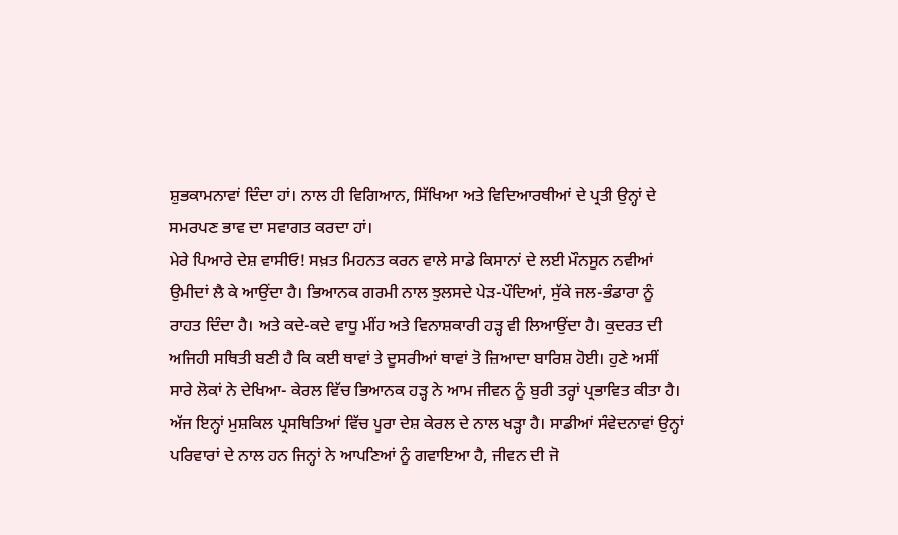ਸ਼ੁਭਕਾਮਨਾਵਾਂ ਦਿੰਦਾ ਹਾਂ। ਨਾਲ ਹੀ ਵਿਗਿਆਨ, ਸਿੱਖਿਆ ਅਤੇ ਵਿਦਿਆਰਥੀਆਂ ਦੇ ਪ੍ਰਤੀ ਉਨ੍ਹਾਂ ਦੇ ਸਮਰਪਣ ਭਾਵ ਦਾ ਸਵਾਗਤ ਕਰਦਾ ਹਾਂ।
ਮੇਰੇ ਪਿਆਰੇ ਦੇਸ਼ ਵਾਸੀਓ! ਸਖ਼ਤ ਮਿਹਨਤ ਕਰਨ ਵਾਲੇ ਸਾਡੇ ਕਿਸਾਨਾਂ ਦੇ ਲਈ ਮੌਨਸੂਨ ਨਵੀਆਂ ਉਮੀਦਾਂ ਲੈ ਕੇ ਆਉਂਦਾ ਹੈ। ਭਿਆਨਕ ਗਰਮੀ ਨਾਲ ਝੁਲਸਦੇ ਪੇੜ-ਪੌਦਿਆਂ, ਸੁੱਕੇ ਜਲ-ਭੰਡਾਰਾ ਨੂੰ ਰਾਹਤ ਦਿੰਦਾ ਹੈ। ਅਤੇ ਕਦੇ-ਕਦੇ ਵਾਧੂ ਮੀਂਹ ਅਤੇ ਵਿਨਾਸ਼ਕਾਰੀ ਹੜ੍ਹ ਵੀ ਲਿਆਉਂਦਾ ਹੈ। ਕੁਦਰਤ ਦੀ ਅਜਿਹੀ ਸਥਿਤੀ ਬਣੀ ਹੈ ਕਿ ਕਈ ਥਾਵਾਂ ਤੇ ਦੂਸਰੀਆਂ ਥਾਵਾਂ ਤੋ ਜ਼ਿਆਦਾ ਬਾਰਿਸ਼ ਹੋਈ। ਹੁਣੇ ਅਸੀਂ ਸਾਰੇ ਲੋਕਾਂ ਨੇ ਦੇਖਿਆ- ਕੇਰਲ ਵਿੱਚ ਭਿਆਨਕ ਹੜ੍ਹ ਨੇ ਆਮ ਜੀਵਨ ਨੂੰ ਬੁਰੀ ਤਰ੍ਹਾਂ ਪ੍ਰਭਾਵਿਤ ਕੀਤਾ ਹੈ। ਅੱਜ ਇਨ੍ਹਾਂ ਮੁਸ਼ਕਿਲ ਪ੍ਰਸਥਿਤਿਆਂ ਵਿੱਚ ਪੂਰਾ ਦੇਸ਼ ਕੇਰਲ ਦੇ ਨਾਲ ਖੜ੍ਹਾ ਹੈ। ਸਾਡੀਆਂ ਸੰਵੇਦਨਾਵਾਂ ਉਨ੍ਹਾਂ ਪਰਿਵਾਰਾਂ ਦੇ ਨਾਲ ਹਨ ਜਿਨ੍ਹਾਂ ਨੇ ਆਪਣਿਆਂ ਨੂੰ ਗਵਾਇਆ ਹੈ, ਜੀਵਨ ਦੀ ਜੋ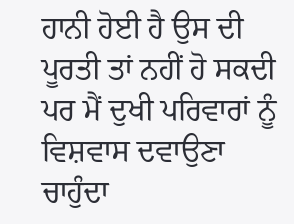ਹਾਨੀ ਹੋਈ ਹੈ ਉਸ ਦੀ ਪੂਰਤੀ ਤਾਂ ਨਹੀਂ ਹੋ ਸਕਦੀ ਪਰ ਮੈਂ ਦੁਖੀ ਪਰਿਵਾਰਾਂ ਨੂੰ ਵਿਸ਼ਵਾਸ ਦਵਾਉਣਾ ਚਾਹੁੰਦਾ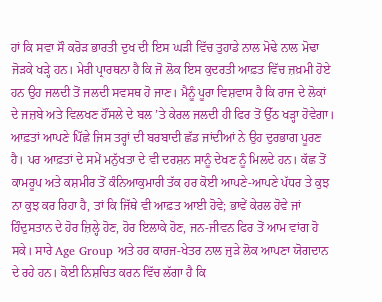ਹਾਂ ਕਿ ਸਵਾ ਸੌ ਕਰੋੜ ਭਾਰਤੀ ਦੁਖ ਦੀ ਇਸ ਘੜੀ ਵਿੱਚ ਤੁਹਾਡੇ ਨਾਲ ਮੋਢੇ ਨਾਲ ਮੋਢਾ ਜੋੜਕੇ ਖੜ੍ਹੇ ਹਨ। ਮੇਰੀ ਪ੍ਰਾਰਥਨਾ ਹੈ ਕਿ ਜੋ ਲੋਕ ਇਸ ਕੁਦਰਤੀ ਆਫ਼ਤ ਵਿੱਚ ਜ਼ਖ਼ਮੀ ਹੋਏ ਹਨ ਉਹ ਜਲਦੀ ਤੋਂ ਜਲਦੀ ਸਵਸਥ ਹੋ ਜਾਣ। ਮੈਨੂੰ ਪੂਰਾ ਵਿਸ਼ਵਾਸ ਹੈ ਕਿ ਰਾਜ ਦੇ ਲੋਕਾਂ ਦੇ ਜਜ਼ਬੇ ਅਤੇ ਵਿਲਖਣ ਹੌਂਸਲੇ ਦੇ ਬਲ ’ਤੇ ਕੇਰਲ ਜਲਦੀ ਹੀ ਫਿਰ ਤੋਂ ਉੱਠ ਖੜ੍ਹਾ ਹੋਵੇਗਾ।
ਆਫ਼ਤਾਂ ਆਪਣੇ ਪਿੱਛੇ ਜਿਸ ਤਰ੍ਹਾਂ ਦੀ ਬਰਬਾਦੀ ਛੱਡ ਜਾਂਦੀਆਂ ਨੇ ਉਹ ਦੁਰਭਾਗ ਪੂਰਣ ਹੈ। ਪਰ ਆਫ਼ਤਾਂ ਦੇ ਸਮੇਂ ਮਨੁੱਖਤਾ ਦੇ ਵੀ ਦਰਸ਼ਨ ਸਾਨੂੰ ਦੇਖਣ ਨੂੰ ਮਿਲਦੇ ਹਨ। ਕੱਛ ਤੋਂ ਕਾਮਰੂਪ ਅਤੇ ਕਸ਼ਮੀਰ ਤੋਂ ਕੰਨਿਆਕੁਮਾਰੀ ਤੱਕ ਹਰ ਕੋਈ ਆਪਣੇ-ਆਪਣੇ ਪੱਧਰ ਤੇ ਕੁਝ ਨਾ ਕੁਝ ਕਰ ਰਿਹਾ ਹੈ, ਤਾਂ ਕਿ ਜਿੱਥੇ ਵੀ ਆਫ਼ਤ ਆਈ ਹੋਵੇ; ਭਾਵੇਂ ਕੇਰਲ ਹੋਵੇ ਜਾਂ ਹਿੰਦੁਸਤਾਨ ਦੇ ਹੋਰ ਜ਼ਿਲ੍ਹੇ ਹੋਣ, ਹੋਰ ਇਲਾਕੇ ਹੋਣ, ਜਨ-ਜੀਵਨ ਫਿਰ ਤੋਂ ਆਮ ਵਾਂਗ ਹੋ ਸਕੇ। ਸਾਰੇ Age Group ਅਤੇ ਹਰ ਕਾਰਜ-ਖੇਤਰ ਨਾਲ ਜੁੜੇ ਲੋਕ ਆਪਣਾ ਯੋਗਦਾਨ ਦੇ ਰਹੇ ਹਨ। ਕੋਈ ਨਿਸ਼ਚਿਤ ਕਰਨ ਵਿੱਚ ਲੱਗਾ ਹੈ ਕਿ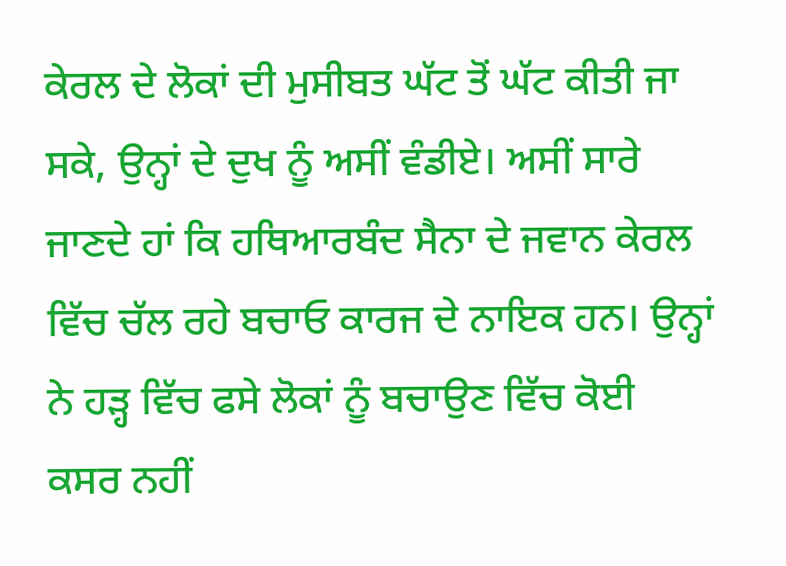ਕੇਰਲ ਦੇ ਲੋਕਾਂ ਦੀ ਮੁਸੀਬਤ ਘੱਟ ਤੋਂ ਘੱਟ ਕੀਤੀ ਜਾ ਸਕੇ, ਉਨ੍ਹਾਂ ਦੇ ਦੁਖ ਨੂੰ ਅਸੀਂ ਵੰਡੀਏ। ਅਸੀਂ ਸਾਰੇ ਜਾਣਦੇ ਹਾਂ ਕਿ ਹਥਿਆਰਬੰਦ ਸੈਨਾ ਦੇ ਜਵਾਨ ਕੇਰਲ ਵਿੱਚ ਚੱਲ ਰਹੇ ਬਚਾਓ ਕਾਰਜ ਦੇ ਨਾਇਕ ਹਨ। ਉਨ੍ਹਾਂ ਨੇ ਹੜ੍ਹ ਵਿੱਚ ਫਸੇ ਲੋਕਾਂ ਨੂੰ ਬਚਾਉਣ ਵਿੱਚ ਕੋਈ ਕਸਰ ਨਹੀਂ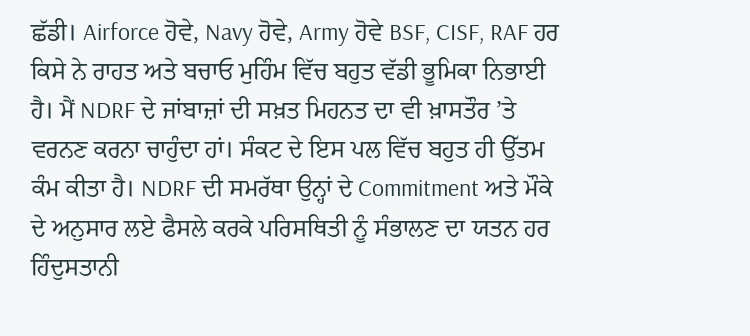ਛੱਡੀ। Airforce ਹੋਵੇ, Navy ਹੋਵੇ, Army ਹੋਵੇ BSF, CISF, RAF ਹਰ ਕਿਸੇ ਨੇ ਰਾਹਤ ਅਤੇ ਬਚਾਓ ਮੁਹਿੰਮ ਵਿੱਚ ਬਹੁਤ ਵੱਡੀ ਭੂਮਿਕਾ ਨਿਭਾਈ ਹੈ। ਮੈਂ NDRF ਦੇ ਜਾਂਬਾਜ਼ਾਂ ਦੀ ਸਖ਼ਤ ਮਿਹਨਤ ਦਾ ਵੀ ਖ਼ਾਸਤੌਰ ’ਤੇ ਵਰਨਣ ਕਰਨਾ ਚਾਹੁੰਦਾ ਹਾਂ। ਸੰਕਟ ਦੇ ਇਸ ਪਲ ਵਿੱਚ ਬਹੁਤ ਹੀ ਉੱਤਮ ਕੰਮ ਕੀਤਾ ਹੈ। NDRF ਦੀ ਸਮਰੱਥਾ ਉਨ੍ਹਾਂ ਦੇ Commitment ਅਤੇ ਮੌਕੇ ਦੇ ਅਨੁਸਾਰ ਲਏ ਫੈਸਲੇ ਕਰਕੇ ਪਰਿਸਥਿਤੀ ਨੂੰ ਸੰਭਾਲਣ ਦਾ ਯਤਨ ਹਰ ਹਿੰਦੁਸਤਾਨੀ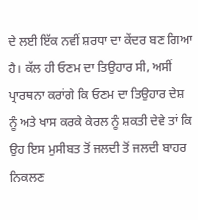ਦੇ ਲਈ ਇੱਕ ਨਵੀਂ ਸ਼ਰਧਾ ਦਾ ਕੇਂਦਰ ਬਣ ਗਿਆ ਹੈ। ਕੱਲ ਹੀ ਓਣਮ ਦਾ ਤਿਉਹਾਰ ਸੀ, ਅਸੀਂ ਪ੍ਰਾਰਥਨਾ ਕਰਾਂਗੇ ਕਿ ਓਣਮ ਦਾ ਤਿਉਹਾਰ ਦੇਸ਼ ਨੂੰ ਅਤੇ ਖਾਸ ਕਰਕੇ ਕੇਰਲ ਨੂੰ ਸ਼ਕਤੀ ਦੇਵੇ ਤਾਂ ਕਿ ਉਹ ਇਸ ਮੁਸੀਬਤ ਤੋਂ ਜਲਦੀ ਤੋਂ ਜਲਦੀ ਬਾਹਰ ਨਿਕਲਣ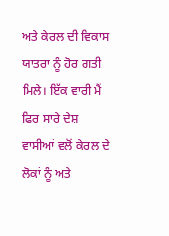ਅਤੇ ਕੇਰਲ ਦੀ ਵਿਕਾਸ ਯਾਤਰਾ ਨੂੰ ਹੋਰ ਗਤੀ ਮਿਲੇ। ਇੱਕ ਵਾਰੀ ਮੈਂ ਫਿਰ ਸਾਰੇ ਦੇਸ਼ ਵਾਸੀਆਂ ਵਲੋਂ ਕੇਰਲ ਦੇ ਲੋਕਾਂ ਨੂੰ ਅਤੇ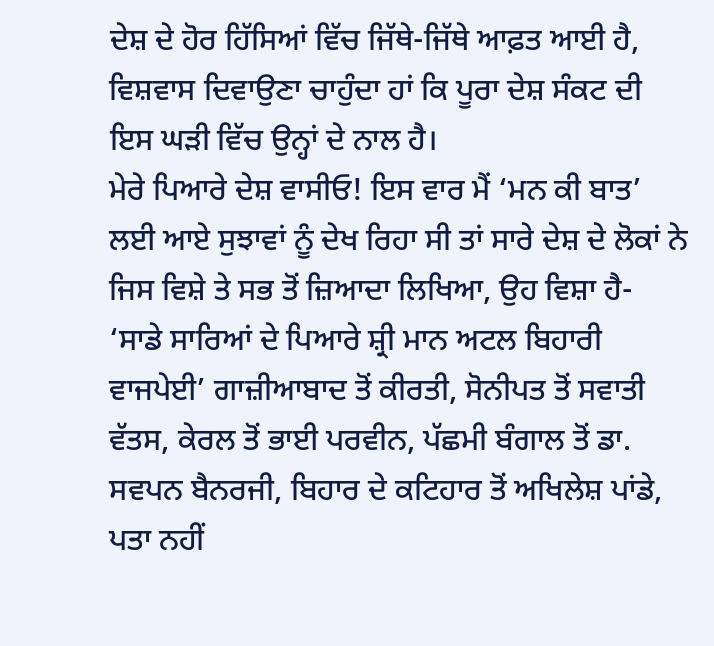ਦੇਸ਼ ਦੇ ਹੋਰ ਹਿੱਸਿਆਂ ਵਿੱਚ ਜਿੱਥੇ-ਜਿੱਥੇ ਆਫ਼ਤ ਆਈ ਹੈ, ਵਿਸ਼ਵਾਸ ਦਿਵਾਉਣਾ ਚਾਹੁੰਦਾ ਹਾਂ ਕਿ ਪੂਰਾ ਦੇਸ਼ ਸੰਕਟ ਦੀ ਇਸ ਘੜੀ ਵਿੱਚ ਉਨ੍ਹਾਂ ਦੇ ਨਾਲ ਹੈ।
ਮੇਰੇ ਪਿਆਰੇ ਦੇਸ਼ ਵਾਸੀਓ! ਇਸ ਵਾਰ ਮੈਂ ‘ਮਨ ਕੀ ਬਾਤ’ ਲਈ ਆਏ ਸੁਝਾਵਾਂ ਨੂੰ ਦੇਖ ਰਿਹਾ ਸੀ ਤਾਂ ਸਾਰੇ ਦੇਸ਼ ਦੇ ਲੋਕਾਂ ਨੇ ਜਿਸ ਵਿਸ਼ੇ ਤੇ ਸਭ ਤੋਂ ਜ਼ਿਆਦਾ ਲਿਖਿਆ, ਉਹ ਵਿਸ਼ਾ ਹੈ- ‘ਸਾਡੇ ਸਾਰਿਆਂ ਦੇ ਪਿਆਰੇ ਸ਼੍ਰੀ ਮਾਨ ਅਟਲ ਬਿਹਾਰੀ ਵਾਜਪੇਈ’ ਗਾਜ਼ੀਆਬਾਦ ਤੋਂ ਕੀਰਤੀ, ਸੋਨੀਪਤ ਤੋਂ ਸਵਾਤੀ ਵੱਤਸ, ਕੇਰਲ ਤੋਂ ਭਾਈ ਪਰਵੀਨ, ਪੱਛਮੀ ਬੰਗਾਲ ਤੋਂ ਡਾ. ਸਵਪਨ ਬੈਨਰਜੀ, ਬਿਹਾਰ ਦੇ ਕਟਿਹਾਰ ਤੋਂ ਅਖਿਲੇਸ਼ ਪਾਂਡੇ, ਪਤਾ ਨਹੀਂ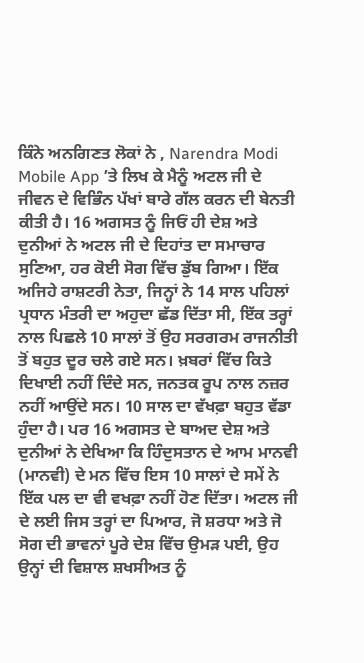ਕਿੰਨੇ ਅਨਗਿਣਤ ਲੋਕਾਂ ਨੇ , Narendra Modi Mobile App ’ਤੇ ਲਿਖ ਕੇ ਮੈਨੂੰ ਅਟਲ ਜੀ ਦੇ ਜੀਵਨ ਦੇ ਵਿਭਿੰਨ ਪੱਖਾਂ ਬਾਰੇ ਗੱਲ ਕਰਨ ਦੀ ਬੇਨਤੀ ਕੀਤੀ ਹੈ। 16 ਅਗਸਤ ਨੂੰ ਜਿਓਂ ਹੀ ਦੇਸ਼ ਅਤੇ ਦੁਨੀਆਂ ਨੇ ਅਟਲ ਜੀ ਦੇ ਦਿਹਾਂਤ ਦਾ ਸਮਾਚਾਰ ਸੁਣਿਆ, ਹਰ ਕੋਈ ਸੋਗ ਵਿੱਚ ਡੁੱਬ ਗਿਆ। ਇੱਕ ਅਜਿਹੇ ਰਾਸ਼ਟਰੀ ਨੇਤਾ, ਜਿਨ੍ਹਾਂ ਨੇ 14 ਸਾਲ ਪਹਿਲਾਂ ਪ੍ਰਧਾਨ ਮੰਤਰੀ ਦਾ ਅਹੁਦਾ ਛੱਡ ਦਿੱਤਾ ਸੀ, ਇੱਕ ਤਰ੍ਹਾਂ ਨਾਲ ਪਿਛਲੇ 10 ਸਾਲਾਂ ਤੋਂ ਉਹ ਸਰਗਰਮ ਰਾਜਨੀਤੀ ਤੋਂ ਬਹੁਤ ਦੂਰ ਚਲੇ ਗਏ ਸਨ। ਖ਼ਬਰਾਂ ਵਿੱਚ ਕਿਤੇ ਦਿਖਾਈ ਨਹੀਂ ਦਿੰਦੇ ਸਨ, ਜਨਤਕ ਰੂਪ ਨਾਲ ਨਜ਼ਰ ਨਹੀਂ ਆਉਂਦੇ ਸਨ। 10 ਸਾਲ ਦਾ ਵੱਖਫ਼ਾ ਬਹੁਤ ਵੱਡਾ ਹੁੰਦਾ ਹੈ। ਪਰ 16 ਅਗਸਤ ਦੇ ਬਾਅਦ ਦੇਸ਼ ਅਤੇ ਦੁਨੀਆਂ ਨੇ ਦੇਖਿਆ ਕਿ ਹਿੰਦੁਸਤਾਨ ਦੇ ਆਮ ਮਾਨਵੀ (ਮਾਨਵੀ) ਦੇ ਮਨ ਵਿੱਚ ਇਸ 10 ਸਾਲਾਂ ਦੇ ਸਮੇਂ ਨੇ ਇੱਕ ਪਲ ਦਾ ਵੀ ਵਖਫ਼ਾ ਨਹੀਂ ਹੋਣ ਦਿੱਤਾ। ਅਟਲ ਜੀ ਦੇ ਲਈ ਜਿਸ ਤਰ੍ਹਾਂ ਦਾ ਪਿਆਰ, ਜੋ ਸ਼ਰਧਾ ਅਤੇ ਜੋ ਸੋਗ ਦੀ ਭਾਵਨਾਂ ਪੂਰੇ ਦੇਸ਼ ਵਿੱਚ ਉਮੜ ਪਈ, ਉਹ ਉਨ੍ਹਾਂ ਦੀ ਵਿਸ਼ਾਲ ਸ਼ਖਸੀਅਤ ਨੂੰ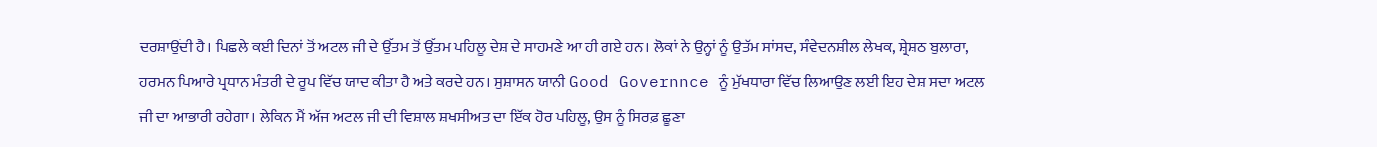ਦਰਸ਼ਾਉਂਦੀ ਹੈ। ਪਿਛਲੇ ਕਈ ਦਿਨਾਂ ਤੋਂ ਅਟਲ ਜੀ ਦੇ ਉੱਤਮ ਤੋਂ ਉੱਤਮ ਪਹਿਲੂ ਦੇਸ਼ ਦੇ ਸਾਹਮਣੇ ਆ ਹੀ ਗਏ ਹਨ। ਲੋਕਾਂ ਨੇ ਉਨ੍ਹਾਂ ਨੂੰ ਉਤੱਮ ਸਾਂਸਦ, ਸੰਵੇਦਨਸ਼ੀਲ ਲੇਖਕ, ਸ਼੍ਰੇਸ਼ਠ ਬੁਲਾਰਾ, ਹਰਮਨ ਪਿਆਰੇ ਪ੍ਰਧਾਨ ਮੰਤਰੀ ਦੇ ਰੂਪ ਵਿੱਚ ਯਾਦ ਕੀਤਾ ਹੈ ਅਤੇ ਕਰਦੇ ਹਨ। ਸੁਸ਼ਾਸਨ ਯਾਨੀ Good Governnce ਨੂੰ ਮੁੱਖਧਾਰਾ ਵਿੱਚ ਲਿਆਉਣ ਲਈ ਇਹ ਦੇਸ਼ ਸਦਾ ਅਟਲ ਜੀ ਦਾ ਆਭਾਰੀ ਰਹੇਗਾ। ਲੇਕਿਨ ਮੈਂ ਅੱਜ ਅਟਲ ਜੀ ਦੀ ਵਿਸ਼ਾਲ ਸ਼ਖਸੀਅਤ ਦਾ ਇੱਕ ਹੋਰ ਪਹਿਲੂ, ਉਸ ਨੂੰ ਸਿਰਫ਼ ਛੂਣਾ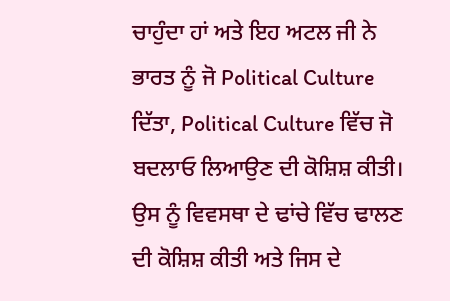ਚਾਹੁੰਦਾ ਹਾਂ ਅਤੇ ਇਹ ਅਟਲ ਜੀ ਨੇ ਭਾਰਤ ਨੂੰ ਜੋ Political Culture ਦਿੱਤਾ, Political Culture ਵਿੱਚ ਜੋ ਬਦਲਾਓ ਲਿਆਉਣ ਦੀ ਕੋਸ਼ਿਸ਼ ਕੀਤੀ। ਉਸ ਨੂੰ ਵਿਵਸਥਾ ਦੇ ਢਾਂਚੇ ਵਿੱਚ ਢਾਲਣ ਦੀ ਕੋਸ਼ਿਸ਼ ਕੀਤੀ ਅਤੇ ਜਿਸ ਦੇ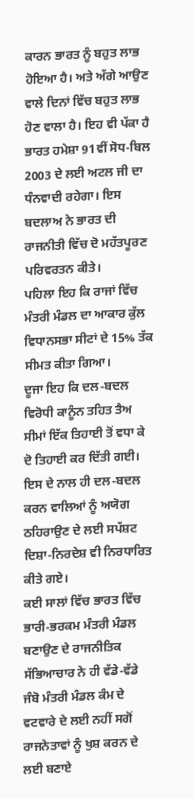ਕਾਰਨ ਭਾਰਤ ਨੂੰ ਬਹੁਤ ਲਾਭ ਹੋਇਆ ਹੈ। ਅਤੇ ਅੱਗੇ ਆਉਣ ਵਾਲੇ ਦਿਨਾਂ ਵਿੱਚ ਬਹੁਤ ਲਾਭ ਹੋਣ ਵਾਲਾ ਹੈ। ਇਹ ਵੀ ਪੱਕਾ ਹੈ ਭਾਰਤ ਹਮੇਸ਼ਾ 91ਵੀਂ ਸੋਧ-ਬਿਲ 2003 ਦੇ ਲਈ ਅਟਲ ਜੀ ਦਾ ਧੰਨਵਾਦੀ ਰਹੇਗਾ। ਇਸ ਬਦਲਾਅ ਨੇ ਭਾਰਤ ਦੀ ਰਾਜਨੀਤੀ ਵਿੱਚ ਦੋ ਮਹੱਤਪੂਰਣ ਪਰਿਵਰਤਨ ਕੀਤੇ।
ਪਹਿਲਾ ਇਹ ਕਿ ਰਾਜਾਂ ਵਿੱਚ ਮੰਤਰੀ ਮੰਡਲ ਦਾ ਆਕਾਰ ਕੁੱਲ ਵਿਧਾਨਸਭਾ ਸੀਟਾਂ ਦੇ 15% ਤੱਕ ਸੀਮਤ ਕੀਤਾ ਗਿਆ।
ਦੂਜਾ ਇਹ ਕਿ ਦਲ-ਬਦਲ ਵਿਰੋਧੀ ਕਾਨੂੰਨ ਤਹਿਤ ਤੈਅ ਸੀਮਾਂ ਇੱਕ ਤਿਹਾਈ ਤੋਂ ਵਧਾ ਕੇ ਦੋ ਤਿਹਾਈ ਕਰ ਦਿੱਤੀ ਗਈ। ਇਸ ਦੇ ਨਾਲ ਹੀ ਦਲ-ਬਦਲ ਕਰਨ ਵਾਲਿਆਂ ਨੂੰ ਅਯੋਗ ਠਹਿਰਾਉਣ ਦੇ ਲਈ ਸਪੱਸ਼ਟ ਦਿਸ਼ਾ-ਨਿਰਦੇਸ਼ ਵੀ ਨਿਰਧਾਰਿਤ ਕੀਤੇ ਗਏ।
ਕਈ ਸਾਲਾਂ ਵਿੱਚ ਭਾਰਤ ਵਿੱਚ ਭਾਰੀ-ਭਰਕਮ ਮੰਤਰੀ ਮੰਡਲ ਬਣਾਉਣ ਦੇ ਰਾਜਨੀਤਿਕ ਸੱਭਿਆਚਾਰ ਨੇ ਹੀ ਵੱਡੇ-ਵੱਡੇ ਜੰਬੋ ਮੰਤਰੀ ਮੰਡਲ ਕੰਮ ਦੇ ਵਟਵਾਰੇ ਦੇ ਲਈ ਨਹੀਂ ਸਗੋਂ ਰਾਜਨੇਤਾਵਾਂ ਨੂੰ ਖੁਸ਼ ਕਰਨ ਦੇ ਲਈ ਬਣਾਏ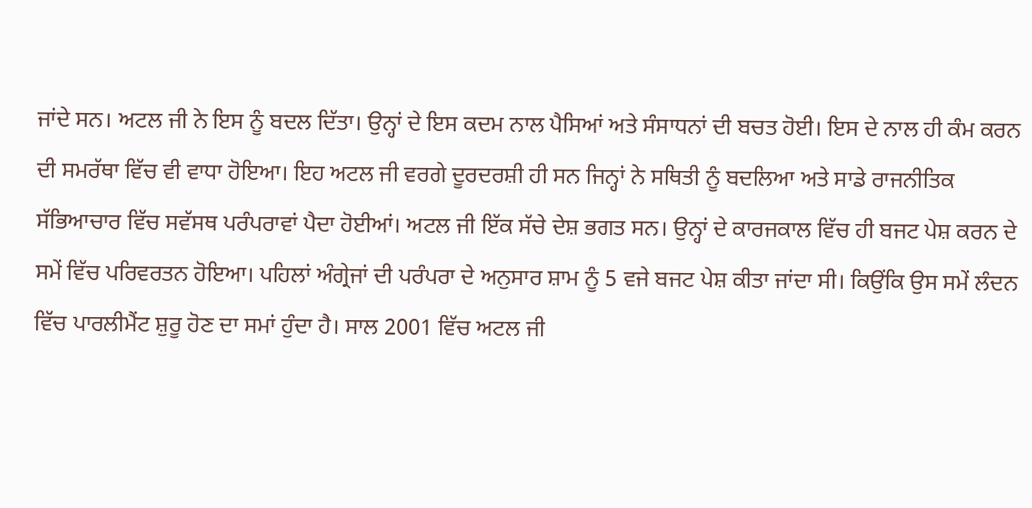ਜਾਂਦੇ ਸਨ। ਅਟਲ ਜੀ ਨੇ ਇਸ ਨੂੰ ਬਦਲ ਦਿੱਤਾ। ਉਨ੍ਹਾਂ ਦੇ ਇਸ ਕਦਮ ਨਾਲ ਪੈਸਿਆਂ ਅਤੇ ਸੰਸਾਧਨਾਂ ਦੀ ਬਚਤ ਹੋਈ। ਇਸ ਦੇ ਨਾਲ ਹੀ ਕੰਮ ਕਰਨ ਦੀ ਸਮਰੱਥਾ ਵਿੱਚ ਵੀ ਵਾਧਾ ਹੋਇਆ। ਇਹ ਅਟਲ ਜੀ ਵਰਗੇ ਦੂਰਦਰਸ਼ੀ ਹੀ ਸਨ ਜਿਨ੍ਹਾਂ ਨੇ ਸਥਿਤੀ ਨੂੰ ਬਦਲਿਆ ਅਤੇ ਸਾਡੇ ਰਾਜਨੀਤਿਕ ਸੱਭਿਆਚਾਰ ਵਿੱਚ ਸਵੱਸਥ ਪਰੰਪਰਾਵਾਂ ਪੈਦਾ ਹੋਈਆਂ। ਅਟਲ ਜੀ ਇੱਕ ਸੱਚੇ ਦੇਸ਼ ਭਗਤ ਸਨ। ਉਨ੍ਹਾਂ ਦੇ ਕਾਰਜਕਾਲ ਵਿੱਚ ਹੀ ਬਜਟ ਪੇਸ਼ ਕਰਨ ਦੇ ਸਮੇਂ ਵਿੱਚ ਪਰਿਵਰਤਨ ਹੋਇਆ। ਪਹਿਲਾਂ ਅੰਗ੍ਰੇਜਾਂ ਦੀ ਪਰੰਪਰਾ ਦੇ ਅਨੁਸਾਰ ਸ਼ਾਮ ਨੂੰ 5 ਵਜੇ ਬਜਟ ਪੇਸ਼ ਕੀਤਾ ਜਾਂਦਾ ਸੀ। ਕਿਉਂਕਿ ਉਸ ਸਮੇਂ ਲੰਦਨ ਵਿੱਚ ਪਾਰਲੀਮੈਂਟ ਸ਼ੁਰੂ ਹੋਣ ਦਾ ਸਮਾਂ ਹੁੰਦਾ ਹੈ। ਸਾਲ 2001 ਵਿੱਚ ਅਟਲ ਜੀ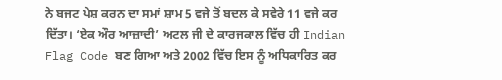ਨੇ ਬਜਟ ਪੇਸ਼ ਕਰਨ ਦਾ ਸਮਾਂ ਸ਼ਾਮ 5 ਵਜੇ ਤੋਂ ਬਦਲ ਕੇ ਸਵੇਰੇ 11 ਵਜੇ ਕਰ ਦਿੱਤਾ। ‘ਏਕ ਔਰ ਆਜ਼ਾਦੀ’ ਅਟਲ ਜੀ ਦੇ ਕਾਰਜਕਾਲ ਵਿੱਚ ਹੀ Indian Flag Code ਬਣ ਗਿਆ ਅਤੇ 2002 ਵਿੱਚ ਇਸ ਨੂੰ ਅਧਿਕਾਰਿਤ ਕਰ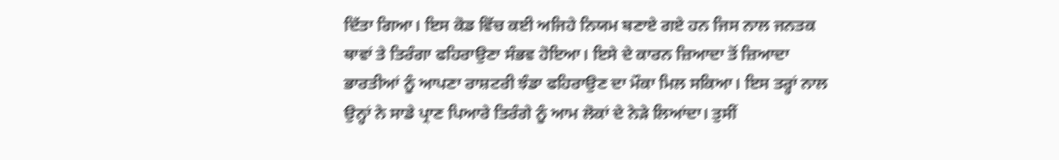ਦਿੱਤਾ ਗਿਆ। ਇਸ ਕੋਡ ਵਿੱਚ ਕਈ ਅਜਿਹੇ ਨਿਯਮ ਬਣਾਏ ਗਏ ਹਨ ਜਿਸ ਨਾਲ ਜਨਤਕ ਥਾਵਾਂ ਤੇ ਤਿਰੰਗਾ ਫਹਿਰਾਉਣਾ ਸੰਭਵ ਹੋਇਆ। ਇਸੇ ਦੇ ਕਾਰਨ ਜ਼ਿਆਦਾ ਤੋਂ ਜ਼ਿਆਦਾ ਭਾਰਤੀਆਂ ਨੂੰ ਆਪਣਾ ਰਾਸ਼ਟਰੀ ਝੰਡਾ ਫਹਿਰਾਉਣ ਦਾ ਮੌਕਾ ਮਿਲ ਸਕਿਆ। ਇਸ ਤਰ੍ਹਾਂ ਨਾਲ ਉਨ੍ਹਾਂ ਨੇ ਸਾਡੇ ਪ੍ਰਾਣ ਪਿਆਰੇ ਤਿਰੰਗੇ ਨੂੰ ਆਮ ਲੋਕਾਂ ਦੇ ਨੇੜੇ ਲਿਆਂਦਾ। ਤੁਸੀਂ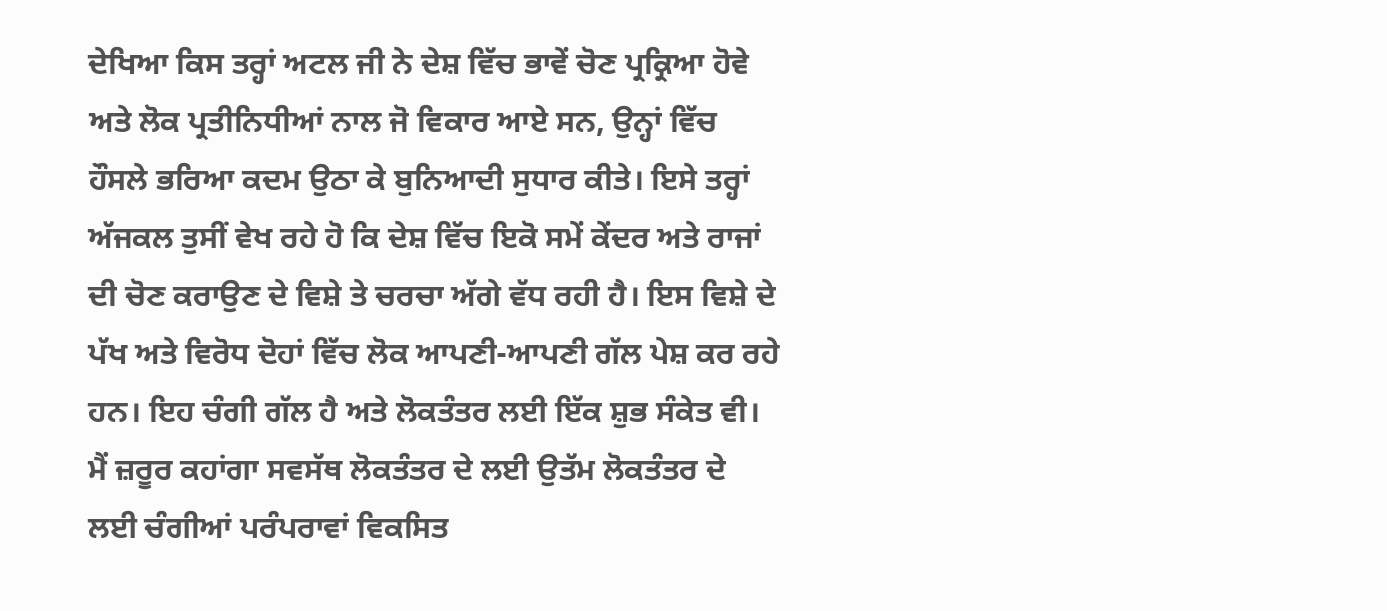ਦੇਖਿਆ ਕਿਸ ਤਰ੍ਹਾਂ ਅਟਲ ਜੀ ਨੇ ਦੇਸ਼ ਵਿੱਚ ਭਾਵੇਂ ਚੋਣ ਪ੍ਰਕ੍ਰਿਆ ਹੋਵੇ ਅਤੇ ਲੋਕ ਪ੍ਰਤੀਨਿਧੀਆਂ ਨਾਲ ਜੋ ਵਿਕਾਰ ਆਏ ਸਨ, ਉਨ੍ਹਾਂ ਵਿੱਚ ਹੌਸਲੇ ਭਰਿਆ ਕਦਮ ਉਠਾ ਕੇ ਬੁਨਿਆਦੀ ਸੁਧਾਰ ਕੀਤੇ। ਇਸੇ ਤਰ੍ਹਾਂ ਅੱਜਕਲ ਤੁਸੀਂ ਵੇਖ ਰਹੇ ਹੋ ਕਿ ਦੇਸ਼ ਵਿੱਚ ਇਕੋ ਸਮੇਂ ਕੇਂਦਰ ਅਤੇ ਰਾਜਾਂ ਦੀ ਚੋਣ ਕਰਾਉਣ ਦੇ ਵਿਸ਼ੇ ਤੇ ਚਰਚਾ ਅੱਗੇ ਵੱਧ ਰਹੀ ਹੈ। ਇਸ ਵਿਸ਼ੇ ਦੇ ਪੱਖ ਅਤੇ ਵਿਰੋਧ ਦੋਹਾਂ ਵਿੱਚ ਲੋਕ ਆਪਣੀ-ਆਪਣੀ ਗੱਲ ਪੇਸ਼ ਕਰ ਰਹੇ ਹਨ। ਇਹ ਚੰਗੀ ਗੱਲ ਹੈ ਅਤੇ ਲੋਕਤੰਤਰ ਲਈ ਇੱਕ ਸ਼ੁਭ ਸੰਕੇਤ ਵੀ। ਮੈਂ ਜ਼ਰੂਰ ਕਹਾਂਗਾ ਸਵਸੱਥ ਲੋਕਤੰਤਰ ਦੇ ਲਈ ਉਤੱਮ ਲੋਕਤੰਤਰ ਦੇ ਲਈ ਚੰਗੀਆਂ ਪਰੰਪਰਾਵਾਂ ਵਿਕਸਿਤ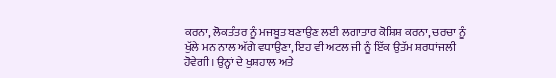ਕਰਨਾ, ਲੋਕਤੰਤਰ ਨੂੰ ਮਜਬੂਤ ਬਣਾਉਣ ਲਈ ਲਗਾਤਾਰ ਕੋਸ਼ਿਸ਼ ਕਰਨਾ, ਚਰਚਾ ਨੂੰ ਖੁੱਲੇ ਮਨ ਨਾਲ ਅੱਗੇ ਵਧਾਉਣਾ, ਇਹ ਵੀ ਅਟਲ ਜੀ ਨੂੰ ਇੱਕ ਉਤੱਮ ਸ਼ਰਧਾਂਜਲੀ ਹੋਵੇਗੀ। ਉਨ੍ਹਾਂ ਦੇ ਖੁਸ਼ਹਾਲ ਅਤੇ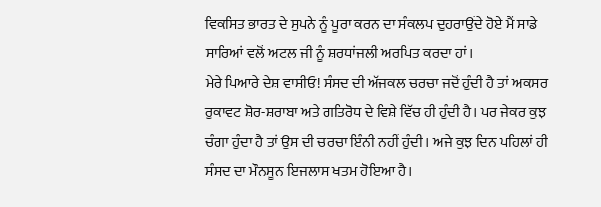ਵਿਕਸਿਤ ਭਾਰਤ ਦੇ ਸੁਪਨੇ ਨੂੰ ਪੂਰਾ ਕਰਨ ਦਾ ਸੰਕਲਪ ਦੁਹਰਾਉਂਦੇ ਹੋਏ ਮੈਂ ਸਾਡੇ ਸਾਰਿਆਂ ਵਲੋਂ ਅਟਲ ਜੀ ਨੂੰ ਸ਼ਰਧਾਂਜਲੀ ਅਰਪਿਤ ਕਰਦਾ ਹਾਂ।
ਮੇਰੇ ਪਿਆਰੇ ਦੇਸ਼ ਵਾਸੀਓ! ਸੰਸਦ ਦੀ ਅੱਜਕਲ ਚਰਚਾ ਜਦੋਂ ਹੁੰਦੀ ਹੈ ਤਾਂ ਅਕਸਰ ਰੁਕਾਵਟ ਸ਼ੋਰ-ਸ਼ਰਾਬਾ ਅਤੇ ਗਤਿਰੋਧ ਦੇ ਵਿਸ਼ੇ ਵਿੱਚ ਹੀ ਹੁੰਦੀ ਹੈ। ਪਰ ਜੇਕਰ ਕੁਝ ਚੰਗਾ ਹੁੰਦਾ ਹੈ ਤਾਂ ਉਸ ਦੀ ਚਰਚਾ ਇੰਨੀ ਨਹੀਂ ਹੁੰਦੀ। ਅਜੇ ਕੁਝ ਦਿਨ ਪਹਿਲਾਂ ਹੀ ਸੰਸਦ ਦਾ ਮੌਨਸੂਨ ਇਜਲਾਸ ਖਤਮ ਹੋਇਆ ਹੈ।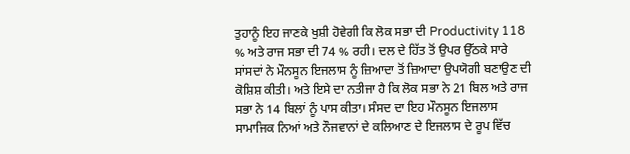ਤੁਹਾਨੂੰ ਇਹ ਜਾਣਕੇ ਖੁਸ਼ੀ ਹੋਵੇਗੀ ਕਿ ਲੋਕ ਸਭਾ ਦੀ Productivity 118 % ਅਤੇ ਰਾਜ ਸਭਾ ਦੀ 74 % ਰਹੀ। ਦਲ ਦੇ ਹਿੱਤ ਤੋਂ ਉਪਰ ਉੱਠਕੇ ਸਾਰੇ ਸਾਂਸਦਾਂ ਨੇ ਮੌਨਸੂਨ ਇਜਲਾਸ ਨੂੰ ਜ਼ਿਆਦਾ ਤੋਂ ਜ਼ਿਆਦਾ ਉਪਯੋਗੀ ਬਣਾਉਣ ਦੀ ਕੋਸ਼ਿਸ਼ ਕੀਤੀ। ਅਤੇ ਇਸੇ ਦਾ ਨਤੀਜਾ ਹੈ ਕਿ ਲੋਕ ਸਭਾ ਨੇ 21 ਬਿਲ ਅਤੇ ਰਾਜ ਸਭਾ ਨੇ 14 ਬਿਲਾਂ ਨੂੰ ਪਾਸ ਕੀਤਾ। ਸੰਸਦ ਦਾ ਇਹ ਮੌਨਸੂਨ ਇਜਲਾਸ ਸਾਮਾਜਿਕ ਨਿਆਂ ਅਤੇ ਨੌਜਵਾਨਾਂ ਦੇ ਕਲਿਆਣ ਦੇ ਇਜਲਾਸ ਦੇ ਰੂਪ ਵਿੱਚ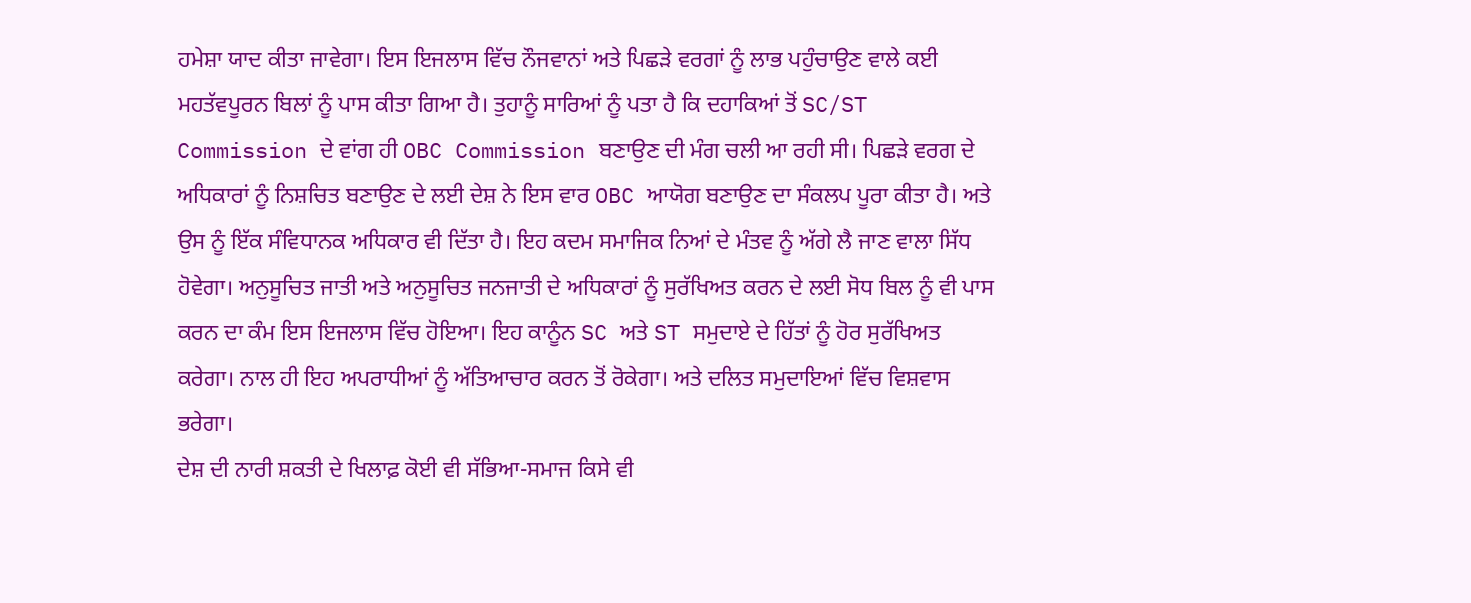ਹਮੇਸ਼ਾ ਯਾਦ ਕੀਤਾ ਜਾਵੇਗਾ। ਇਸ ਇਜਲਾਸ ਵਿੱਚ ਨੌਜਵਾਨਾਂ ਅਤੇ ਪਿਛੜੇ ਵਰਗਾਂ ਨੂੰ ਲਾਭ ਪਹੁੰਚਾਉਣ ਵਾਲੇ ਕਈ ਮਹਤੱਵਪੂਰਨ ਬਿਲਾਂ ਨੂੰ ਪਾਸ ਕੀਤਾ ਗਿਆ ਹੈ। ਤੁਹਾਨੂੰ ਸਾਰਿਆਂ ਨੂੰ ਪਤਾ ਹੈ ਕਿ ਦਹਾਕਿਆਂ ਤੋਂ SC/ST Commission ਦੇ ਵਾਂਗ ਹੀ OBC Commission ਬਣਾਉਣ ਦੀ ਮੰਗ ਚਲੀ ਆ ਰਹੀ ਸੀ। ਪਿਛੜੇ ਵਰਗ ਦੇ ਅਧਿਕਾਰਾਂ ਨੂੰ ਨਿਸ਼ਚਿਤ ਬਣਾਉਣ ਦੇ ਲਈ ਦੇਸ਼ ਨੇ ਇਸ ਵਾਰ OBC ਆਯੋਗ ਬਣਾਉਣ ਦਾ ਸੰਕਲਪ ਪੂਰਾ ਕੀਤਾ ਹੈ। ਅਤੇ ਉਸ ਨੂੰ ਇੱਕ ਸੰਵਿਧਾਨਕ ਅਧਿਕਾਰ ਵੀ ਦਿੱਤਾ ਹੈ। ਇਹ ਕਦਮ ਸਮਾਜਿਕ ਨਿਆਂ ਦੇ ਮੰਤਵ ਨੂੰ ਅੱਗੇ ਲੈ ਜਾਣ ਵਾਲਾ ਸਿੱਧ ਹੋਵੇਗਾ। ਅਨੁਸੂਚਿਤ ਜਾਤੀ ਅਤੇ ਅਨੁਸੂਚਿਤ ਜਨਜਾਤੀ ਦੇ ਅਧਿਕਾਰਾਂ ਨੂੰ ਸੁਰੱਖਿਅਤ ਕਰਨ ਦੇ ਲਈ ਸੋਧ ਬਿਲ ਨੂੰ ਵੀ ਪਾਸ ਕਰਨ ਦਾ ਕੰਮ ਇਸ ਇਜਲਾਸ ਵਿੱਚ ਹੋਇਆ। ਇਹ ਕਾਨੂੰਨ SC ਅਤੇ ST ਸਮੁਦਾਏ ਦੇ ਹਿੱਤਾਂ ਨੂੰ ਹੋਰ ਸੁਰੱਖਿਅਤ ਕਰੇਗਾ। ਨਾਲ ਹੀ ਇਹ ਅਪਰਾਧੀਆਂ ਨੂੰ ਅੱਤਿਆਚਾਰ ਕਰਨ ਤੋਂ ਰੋਕੇਗਾ। ਅਤੇ ਦਲਿਤ ਸਮੁਦਾਇਆਂ ਵਿੱਚ ਵਿਸ਼ਵਾਸ ਭਰੇਗਾ।
ਦੇਸ਼ ਦੀ ਨਾਰੀ ਸ਼ਕਤੀ ਦੇ ਖਿਲਾਫ਼ ਕੋਈ ਵੀ ਸੱਭਿਆ-ਸਮਾਜ ਕਿਸੇ ਵੀ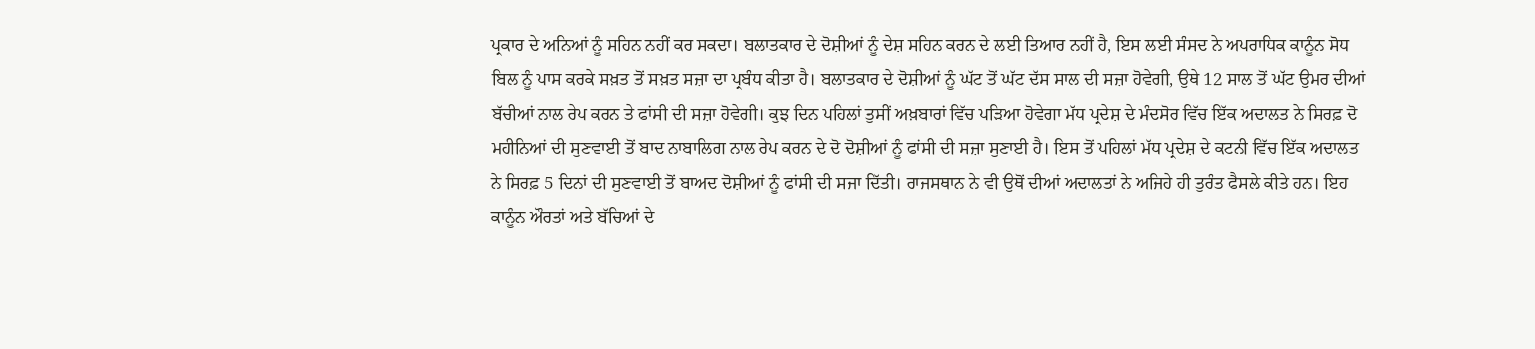ਪ੍ਰਕਾਰ ਦੇ ਅਨਿਆਂ ਨੂੰ ਸਹਿਨ ਨਹੀਂ ਕਰ ਸਕਦਾ। ਬਲਾਤਕਾਰ ਦੇ ਦੋਸ਼ੀਆਂ ਨੂੰ ਦੇਸ਼ ਸਹਿਨ ਕਰਨ ਦੇ ਲਈ ਤਿਆਰ ਨਹੀਂ ਹੈ, ਇਸ ਲਈ ਸੰਸਦ ਨੇ ਅਪਰਾਧਿਕ ਕਾਨੂੰਨ ਸੋਧ ਬਿਲ ਨੂੰ ਪਾਸ ਕਰਕੇ ਸਖ਼ਤ ਤੋਂ ਸਖ਼ਤ ਸਜ਼ਾ ਦਾ ਪ੍ਰਬੰਧ ਕੀਤਾ ਹੈ। ਬਲਾਤਕਾਰ ਦੇ ਦੋਸ਼ੀਆਂ ਨੂੰ ਘੱਟ ਤੋਂ ਘੱਟ ਦੱਸ ਸਾਲ ਦੀ ਸਜ਼ਾ ਹੋਵੇਗੀ, ਉਥੇ 12 ਸਾਲ ਤੋਂ ਘੱਟ ਉਮਰ ਦੀਆਂ ਬੱਚੀਆਂ ਨਾਲ ਰੇਪ ਕਰਨ ਤੇ ਫਾਂਸੀ ਦੀ ਸਜ਼ਾ ਹੋਵੇਗੀ। ਕੁਝ ਦਿਨ ਪਹਿਲਾਂ ਤੁਸੀਂ ਅਖ਼ਬਾਰਾਂ ਵਿੱਚ ਪੜਿਆ ਹੋਵੇਗਾ ਮੱਧ ਪ੍ਰਦੇਸ਼ ਦੇ ਮੰਦਸੋਰ ਵਿੱਚ ਇੱਕ ਅਦਾਲਤ ਨੇ ਸਿਰਫ਼ ਦੋ ਮਹੀਨਿਆਂ ਦੀ ਸੁਣਵਾਈ ਤੋਂ ਬਾਦ ਨਾਬਾਲਿਗ ਨਾਲ ਰੇਪ ਕਰਨ ਦੇ ਦੋ ਦੋਸ਼ੀਆਂ ਨੂੰ ਫਾਂਸੀ ਦੀ ਸਜ਼ਾ ਸੁਣਾਈ ਹੈ। ਇਸ ਤੋਂ ਪਹਿਲਾਂ ਮੱਧ ਪ੍ਰਦੇਸ਼ ਦੇ ਕਟਨੀ ਵਿੱਚ ਇੱਕ ਅਦਾਲਤ ਨੇ ਸਿਰਫ਼ 5 ਦਿਨਾਂ ਦੀ ਸੁਣਵਾਈ ਤੋਂ ਬਾਅਦ ਦੋਸ਼ੀਆਂ ਨੂੰ ਫਾਂਸੀ ਦੀ ਸਜਾ ਦਿੱਤੀ। ਰਾਜਸਥਾਨ ਨੇ ਵੀ ਉਥੋਂ ਦੀਆਂ ਅਦਾਲਤਾਂ ਨੇ ਅਜਿਹੇ ਹੀ ਤੁਰੰਤ ਫੈਸਲੇ ਕੀਤੇ ਹਨ। ਇਹ ਕਾਨੂੰਨ ਔਰਤਾਂ ਅਤੇ ਬੱਚਿਆਂ ਦੇ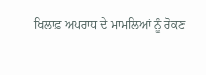ਖਿਲਾਫ਼ ਅਪਰਾਧ ਦੇ ਮਾਮਲਿਆਂ ਨੂੰ ਰੋਕਣ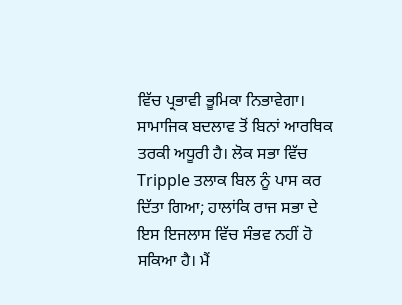ਵਿੱਚ ਪ੍ਰਭਾਵੀ ਭੂਮਿਕਾ ਨਿਭਾਵੇਗਾ। ਸਾਮਾਜਿਕ ਬਦਲਾਵ ਤੋਂ ਬਿਨਾਂ ਆਰਥਿਕ ਤਰਕੀ ਅਧੂਰੀ ਹੈ। ਲੋਕ ਸਭਾ ਵਿੱਚ Tripple ਤਲਾਕ ਬਿਲ ਨੂੰ ਪਾਸ ਕਰ ਦਿੱਤਾ ਗਿਆ; ਹਾਲਾਂਕਿ ਰਾਜ ਸਭਾ ਦੇ ਇਸ ਇਜਲਾਸ ਵਿੱਚ ਸੰਭਵ ਨਹੀਂ ਹੋ ਸਕਿਆ ਹੈ। ਮੈਂ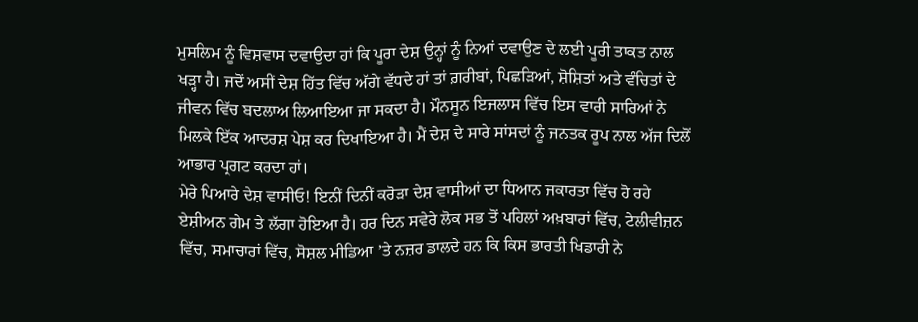ਮੁਸਲਿਮ ਨੂੰ ਵਿਸ਼ਵਾਸ ਦਵਾਉਦਾ ਹਾਂ ਕਿ ਪੂਰਾ ਦੇਸ਼ ਉਨ੍ਹਾਂ ਨੂੰ ਨਿਆਂ ਦਵਾਉਣ ਦੇ ਲਈ ਪੂਰੀ ਤਾਕਤ ਨਾਲ ਖੜ੍ਹਾ ਹੈ। ਜਦੋਂ ਅਸੀਂ ਦੇਸ਼ ਹਿੱਤ ਵਿੱਚ ਅੱਗੇ ਵੱਧਦੇ ਹਾਂ ਤਾਂ ਗ਼ਰੀਬਾਂ, ਪਿਛੜਿਆਂ, ਸ਼ੋਸ਼ਿਤਾਂ ਅਤੇ ਵੰਚਿਤਾਂ ਦੇ ਜੀਵਨ ਵਿੱਚ ਬਦਲਾਅ ਲਿਆਇਆ ਜਾ ਸਕਦਾ ਹੈ। ਮੌਨਸੂਨ ਇਜਲਾਸ ਵਿੱਚ ਇਸ ਵਾਰੀ ਸਾਰਿਆਂ ਨੇ ਮਿਲਕੇ ਇੱਕ ਆਦਰਸ਼ ਪੇਸ਼ ਕਰ ਦਿਖਾਇਆ ਹੈ। ਮੈਂ ਦੇਸ਼ ਦੇ ਸਾਰੇ ਸਾਂਸਦਾਂ ਨੂੰ ਜਨਤਕ ਰੂਪ ਨਾਲ ਅੱਜ ਦਿਲੋਂ ਆਭਾਰ ਪ੍ਰਗਟ ਕਰਦਾ ਹਾਂ।
ਮੇਰੇ ਪਿਆਰੇ ਦੇਸ਼ ਵਾਸੀਓ! ਇਨੀਂ ਦਿਨੀਂ ਕਰੋੜਾ ਦੇਸ਼ ਵਾਸੀਆਂ ਦਾ ਧਿਆਨ ਜਕਾਰਤਾ ਵਿੱਚ ਹੋ ਰਹੇ ਏਸ਼ੀਅਨ ਗੇਮ ਤੇ ਲੱਗਾ ਹੋਇਆ ਹੈ। ਹਰ ਦਿਨ ਸਵੇਰੇ ਲੋਕ ਸਭ ਤੋਂ ਪਹਿਲਾਂ ਅਖ਼ਬਾਰਾਂ ਵਿੱਚ, ਟੇਲੀਵੀਜ਼ਨ ਵਿੱਚ, ਸਮਾਚਾਰਾਂ ਵਿੱਚ, ਸੋਸ਼ਲ ਮੀਡਿਆ ’ਤੇ ਨਜ਼ਰ ਡਾਲਦੇ ਹਨ ਕਿ ਕਿਸ ਭਾਰਤੀ ਖਿਡਾਰੀ ਨੇ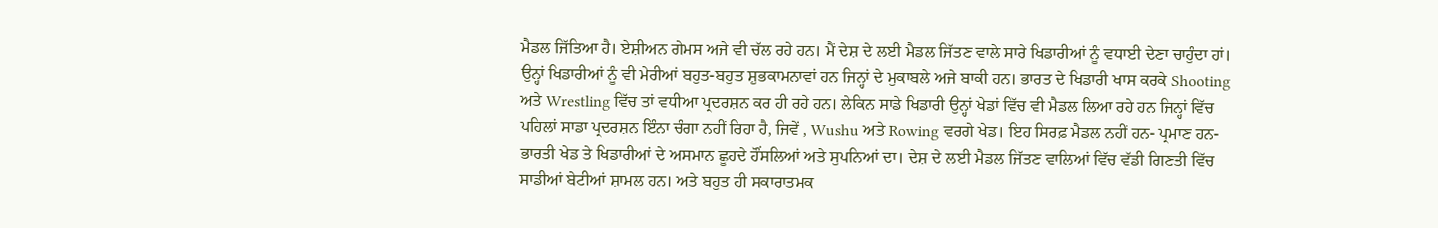ਮੈਡਲ ਜਿੱਤਿਆ ਹੈ। ਏਸ਼ੀਅਨ ਗੇਮਸ ਅਜੇ ਵੀ ਚੱਲ ਰਹੇ ਹਨ। ਮੈਂ ਦੇਸ਼ ਦੇ ਲਈ ਮੈਡਲ ਜਿੱਤਣ ਵਾਲੇ ਸਾਰੇ ਖਿਡਾਰੀਆਂ ਨੂੰ ਵਧਾਈ ਦੇਣਾ ਚਾਹੁੰਦਾ ਹਾਂ। ਉਨ੍ਹਾਂ ਖਿਡਾਰੀਆਂ ਨੂੰ ਵੀ ਮੇਰੀਆਂ ਬਹੁਤ-ਬਹੁਤ ਸ਼ੁਭਕਾਮਨਾਵਾਂ ਹਨ ਜਿਨ੍ਹਾਂ ਦੇ ਮੁਕਾਬਲੇ ਅਜੇ ਬਾਕੀ ਹਨ। ਭਾਰਤ ਦੇ ਖਿਡਾਰੀ ਖਾਸ ਕਰਕੇ Shooting ਅਤੇ Wrestling ਵਿੱਚ ਤਾਂ ਵਧੀਆ ਪ੍ਰਦਰਸ਼ਨ ਕਰ ਹੀ ਰਹੇ ਹਨ। ਲੇਕਿਨ ਸਾਡੇ ਖਿਡਾਰੀ ਉਨ੍ਹਾਂ ਖੇਡਾਂ ਵਿੱਚ ਵੀ ਮੈਡਲ ਲਿਆ ਰਹੇ ਹਨ ਜਿਨ੍ਹਾਂ ਵਿੱਚ ਪਹਿਲਾਂ ਸਾਡਾ ਪ੍ਰਦਰਸ਼ਨ ਇੰਨਾ ਚੰਗਾ ਨਹੀਂ ਰਿਹਾ ਹੈ, ਜਿਵੇਂ , Wushu ਅਤੇ Rowing ਵਰਗੇ ਖੇਡ। ਇਹ ਸਿਰਫ਼ ਮੈਡਲ ਨਹੀਂ ਹਨ- ਪ੍ਰਮਾਣ ਹਨ- ਭਾਰਤੀ ਖੇਡ ਤੇ ਖਿਡਾਰੀਆਂ ਦੇ ਅਸਮਾਨ ਛੂਹਦੇ ਹੌਂਸਲਿਆਂ ਅਤੇ ਸੁਪਨਿਆਂ ਦਾ। ਦੇਸ਼ ਦੇ ਲਈ ਮੈਡਲ ਜਿੱਤਣ ਵਾਲਿਆਂ ਵਿੱਚ ਵੱਡੀ ਗਿਣਤੀ ਵਿੱਚ ਸਾਡੀਆਂ ਬੇਟੀਆਂ ਸ਼ਾਮਲ ਹਨ। ਅਤੇ ਬਹੁਤ ਹੀ ਸਕਾਰਾਤਮਕ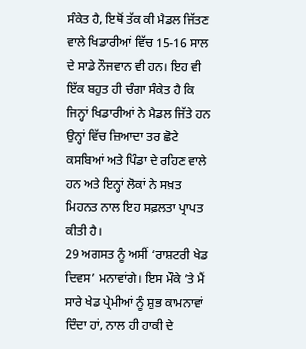ਸੰਕੇਤ ਹੈ, ਇਥੋਂ ਤੱਕ ਕੀ ਮੈਡਲ ਜਿੱਤਣ ਵਾਲੇ ਖਿਡਾਰੀਆਂ ਵਿੱਚ 15-16 ਸਾਲ ਦੇ ਸਾਡੇ ਨੌਜਵਾਨ ਵੀ ਹਨ। ਇਹ ਵੀ ਇੱਕ ਬਹੁਤ ਹੀ ਚੰਗਾ ਸੰਕੇਤ ਹੈ ਕਿ ਜਿਨ੍ਹਾਂ ਖਿਡਾਰੀਆਂ ਨੇ ਮੈਡਲ ਜਿੱਤੇ ਹਨ ਉਨ੍ਹਾਂ ਵਿੱਚ ਜ਼ਿਆਦਾ ਤਰ ਛੋਟੇ ਕਸਬਿਆਂ ਅਤੇ ਪਿੰਡਾ ਦੇ ਰਹਿਣ ਵਾਲੇ ਹਨ ਅਤੇ ਇਨ੍ਹਾਂ ਲੋਕਾਂ ਨੇ ਸਖ਼ਤ ਮਿਹਨਤ ਨਾਲ ਇਹ ਸਫ਼ਲਤਾ ਪ੍ਰਾਪਤ ਕੀਤੀ ਹੈ।
29 ਅਗਸਤ ਨੂੰ ਅਸੀਂ ‘ਰਾਸ਼ਟਰੀ ਖੇਡ ਦਿਵਸ’ ਮਨਾਵਾਂਗੇ। ਇਸ ਮੌਕੇ ’ਤੇ ਮੈਂ ਸਾਰੇ ਖੇਡ ਪ੍ਰੇਮੀਆਂ ਨੂੰ ਸ਼ੁਭ ਕਾਮਨਾਵਾਂ ਦਿੰਦਾ ਹਾਂ, ਨਾਲ ਹੀ ਹਾਕੀ ਦੇ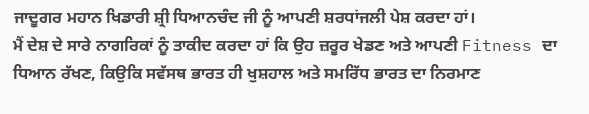ਜਾਦੂਗਰ ਮਹਾਨ ਖਿਡਾਰੀ ਸ਼੍ਰੀ ਧਿਆਨਚੰਦ ਜੀ ਨੂੰ ਆਪਣੀ ਸ਼ਰਧਾਂਜਲੀ ਪੇਸ਼ ਕਰਦਾ ਹਾਂ।
ਮੈਂ ਦੇਸ਼ ਦੇ ਸਾਰੇ ਨਾਗਰਿਕਾਂ ਨੂੰ ਤਾਕੀਦ ਕਰਦਾ ਹਾਂ ਕਿ ਉਹ ਜ਼ਰੂਰ ਖੇਡਣ ਅਤੇ ਆਪਣੀ Fitness ਦਾ ਧਿਆਨ ਰੱਖਣ, ਕਿਉਕਿ ਸਵੱਸਥ ਭਾਰਤ ਹੀ ਖੁਸ਼ਹਾਲ ਅਤੇ ਸਮਰਿੱਧ ਭਾਰਤ ਦਾ ਨਿਰਮਾਣ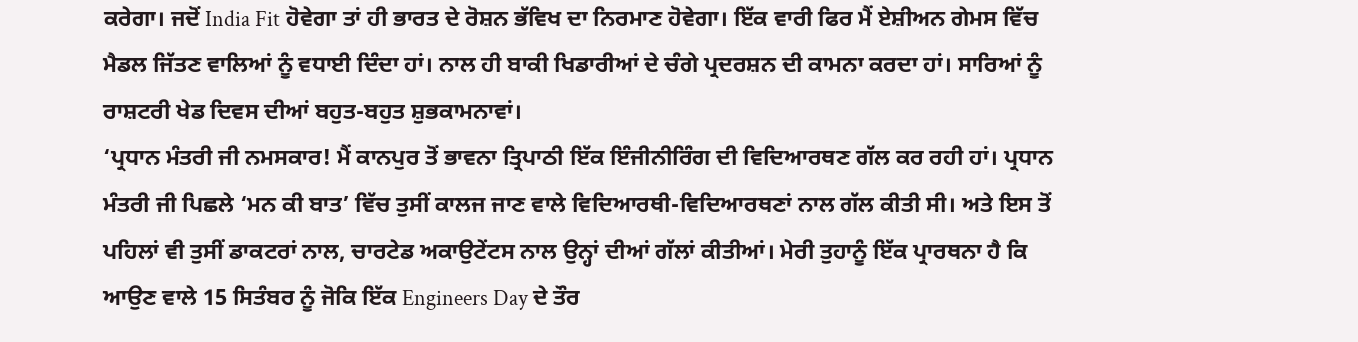ਕਰੇਗਾ। ਜਦੋਂ India Fit ਹੋਵੇਗਾ ਤਾਂ ਹੀ ਭਾਰਤ ਦੇ ਰੋਸ਼ਨ ਭੱਵਿਖ ਦਾ ਨਿਰਮਾਣ ਹੋਵੇਗਾ। ਇੱਕ ਵਾਰੀ ਫਿਰ ਮੈਂ ਏਸ਼ੀਅਨ ਗੇਮਸ ਵਿੱਚ ਮੈਡਲ ਜਿੱਤਣ ਵਾਲਿਆਂ ਨੂੰ ਵਧਾਈ ਦਿੰਦਾ ਹਾਂ। ਨਾਲ ਹੀ ਬਾਕੀ ਖਿਡਾਰੀਆਂ ਦੇ ਚੰਗੇ ਪ੍ਰਦਰਸ਼ਨ ਦੀ ਕਾਮਨਾ ਕਰਦਾ ਹਾਂ। ਸਾਰਿਆਂ ਨੂੰ ਰਾਸ਼ਟਰੀ ਖੇਡ ਦਿਵਸ ਦੀਆਂ ਬਹੁਤ-ਬਹੁਤ ਸ਼ੁਭਕਾਮਨਾਵਾਂ।
‘ਪ੍ਰਧਾਨ ਮੰਤਰੀ ਜੀ ਨਮਸਕਾਰ! ਮੈਂ ਕਾਨਪੁਰ ਤੋਂ ਭਾਵਨਾ ਤ੍ਰਿਪਾਠੀ ਇੱਕ ਇੰਜੀਨੀਰਿੰਗ ਦੀ ਵਿਦਿਆਰਥਣ ਗੱਲ ਕਰ ਰਹੀ ਹਾਂ। ਪ੍ਰਧਾਨ ਮੰਤਰੀ ਜੀ ਪਿਛਲੇ ‘ਮਨ ਕੀ ਬਾਤ’ ਵਿੱਚ ਤੁਸੀਂ ਕਾਲਜ ਜਾਣ ਵਾਲੇ ਵਿਦਿਆਰਥੀ-ਵਿਦਿਆਰਥਣਾਂ ਨਾਲ ਗੱਲ ਕੀਤੀ ਸੀ। ਅਤੇ ਇਸ ਤੋਂ ਪਹਿਲਾਂ ਵੀ ਤੁਸੀਂ ਡਾਕਟਰਾਂ ਨਾਲ, ਚਾਰਟੇਡ ਅਕਾਉਟੇਂਟਸ ਨਾਲ ਉਨ੍ਹਾਂ ਦੀਆਂ ਗੱਲਾਂ ਕੀਤੀਆਂ। ਮੇਰੀ ਤੁਹਾਨੂੰ ਇੱਕ ਪ੍ਰਾਰਥਨਾ ਹੈ ਕਿ ਆਉਣ ਵਾਲੇ 15 ਸਿਤੰਬਰ ਨੂੰ ਜੋਕਿ ਇੱਕ Engineers Day ਦੇ ਤੌਰ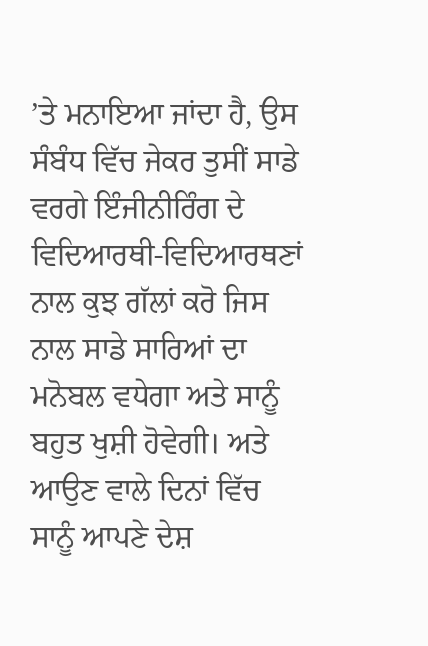’ਤੇ ਮਨਾਇਆ ਜਾਂਦਾ ਹੈ, ਉਸ ਸੰਬੰਧ ਵਿੱਚ ਜੇਕਰ ਤੁਸੀਂ ਸਾਡੇ ਵਰਗੇ ਇੰਜੀਨੀਰਿੰਗ ਦੇ ਵਿਦਿਆਰਥੀ-ਵਿਦਿਆਰਥਣਾਂ ਨਾਲ ਕੁਝ ਗੱਲਾਂ ਕਰੋ ਜਿਸ ਨਾਲ ਸਾਡੇ ਸਾਰਿਆਂ ਦਾ ਮਨੋਬਲ ਵਧੇਗਾ ਅਤੇ ਸਾਨੂੰ ਬਹੁਤ ਖੁਸ਼ੀ ਹੋਵੇਗੀ। ਅਤੇ ਆਉਣ ਵਾਲੇ ਦਿਨਾਂ ਵਿੱਚ ਸਾਨੂੰ ਆਪਣੇ ਦੇਸ਼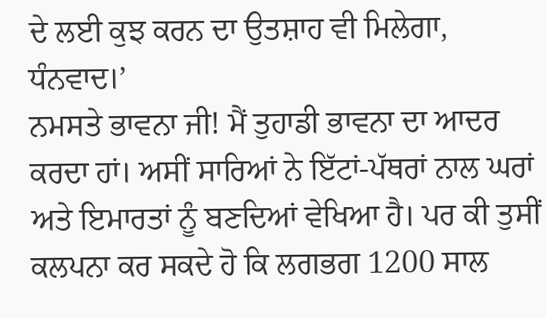ਦੇ ਲਈ ਕੁਝ ਕਰਨ ਦਾ ਉਤਸ਼ਾਹ ਵੀ ਮਿਲੇਗਾ, ਧੰਨਵਾਦ।’
ਨਮਸਤੇ ਭਾਵਨਾ ਜੀ! ਮੈਂ ਤੁਹਾਡੀ ਭਾਵਨਾ ਦਾ ਆਦਰ ਕਰਦਾ ਹਾਂ। ਅਸੀਂ ਸਾਰਿਆਂ ਨੇ ਇੱਟਾਂ-ਪੱਥਰਾਂ ਨਾਲ ਘਰਾਂ ਅਤੇ ਇਮਾਰਤਾਂ ਨੂੰ ਬਣਦਿਆਂ ਵੇਖਿਆ ਹੈ। ਪਰ ਕੀ ਤੁਸੀਂ ਕਲਪਨਾ ਕਰ ਸਕਦੇ ਹੋ ਕਿ ਲਗਭਗ 1200 ਸਾਲ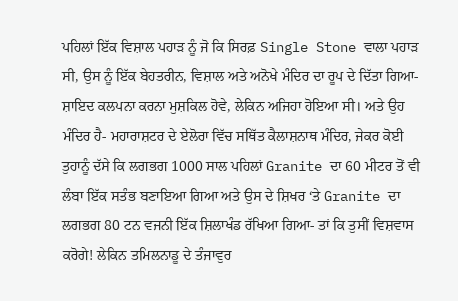ਪਹਿਲਾਂ ਇੱਕ ਵਿਸ਼ਾਲ ਪਹਾੜ ਨੂੰ ਜੋ ਕਿ ਸਿਰਫ਼ Single Stone ਵਾਲਾ ਪਹਾੜ ਸੀ, ਉਸ ਨੂੰ ਇੱਕ ਬੇਹਤਰੀਨ, ਵਿਸ਼ਾਲ ਅਤੇ ਅਨੋਖੇ ਮੰਦਿਰ ਦਾ ਰੂਪ ਦੇ ਦਿੱਤਾ ਗਿਆ- ਸ਼ਾਇਦ ਕਲਪਨਾ ਕਰਨਾ ਮੁਸ਼ਕਿਲ ਹੋਵੇ, ਲੇਕਿਨ ਅਜਿਹਾ ਹੋਇਆ ਸੀ। ਅਤੇ ਉਹ ਮੰਦਿਰ ਹੈ- ਮਹਾਰਾਸ਼ਟਰ ਦੇ ਏਲੋਰਾ ਵਿੱਚ ਸਥਿੱਤ ਕੈਲਾਸ਼ਨਾਥ ਮੰਦਿਰ, ਜੇਕਰ ਕੋਈ ਤੁਹਾਨੂੰ ਦੱਸੇ ਕਿ ਲਗਭਗ 1000 ਸਾਲ ਪਹਿਲਾਂ Granite ਦਾ 60 ਮੀਟਰ ਤੋਂ ਵੀ ਲੰਬਾ ਇੱਕ ਸਤੰਭ ਬਣਾਇਆ ਗਿਆ ਅਤੇ ਉਸ ਦੇ ਸ਼ਿਖਰ ‘ਤੇ Granite ਦਾ ਲਗਭਗ 80 ਟਨ ਵਜਨੀ ਇੱਕ ਸ਼ਿਲਾਖੰਡ ਰੱਖਿਆ ਗਿਆ- ਤਾਂ ਕਿ ਤੁਸੀਂ ਵਿਸ਼ਵਾਸ ਕਰੋਗੇ! ਲੇਕਿਨ ਤਮਿਲਨਾਡੂ ਦੇ ਤੰਜਾਵੁਰ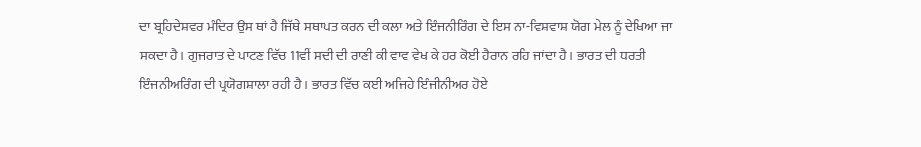ਦਾ ਬ੍ਰਹਿਦੇਸ਼ਵਰ ਮੰਦਿਰ ਉਸ ਥਾਂ ਹੈ ਜਿੱਥੇ ਸਥਾਪਤ ਕਰਨ ਦੀ ਕਲਾ ਅਤੇ ਇੰਜਨੀਰਿੰਗ ਦੇ ਇਸ ਨਾ-ਵਿਸ਼ਵਾਸ਼ ਯੋਗ ਮੇਲ ਨੂੰ ਦੇਖਿਆ ਜਾ ਸਕਦਾ ਹੈ। ਗੁਜਰਾਤ ਦੇ ਪਾਟਣ ਵਿੱਚ 11ਵੀਂ ਸਦੀ ਦੀ ਰਾਣੀ ਕੀ ਵਾਵ ਵੇਖ ਕੇ ਹਰ ਕੋਈ ਹੈਰਾਨ ਰਹਿ ਜਾਂਦਾ ਹੈ। ਭਾਰਤ ਦੀ ਧਰਤੀ ਇੰਜਨੀਅਰਿੰਗ ਦੀ ਪ੍ਰਯੋਗਸ਼ਾਲਾ ਰਹੀ ਹੈ। ਭਾਰਤ ਵਿੱਚ ਕਈ ਅਜਿਹੇ ਇੰਜੀਨੀਅਰ ਹੋਏ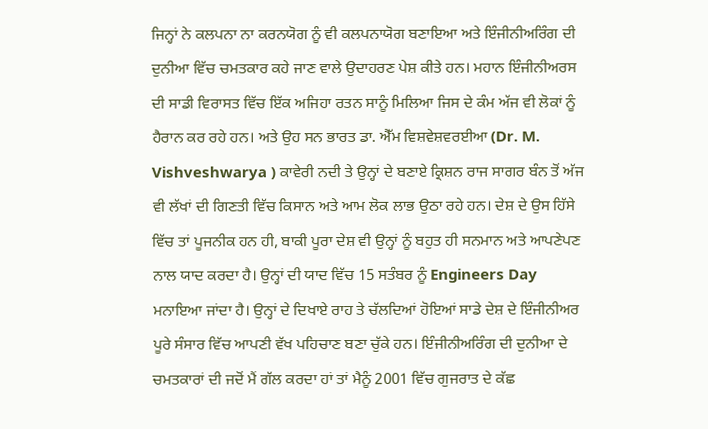ਜਿਨ੍ਹਾਂ ਨੇ ਕਲਪਨਾ ਨਾ ਕਰਨਯੋਗ ਨੂੰ ਵੀ ਕਲਪਨਾਯੋਗ ਬਣਾਇਆ ਅਤੇ ਇੰਜੀਨੀਅਰਿੰਗ ਦੀ ਦੁਨੀਆ ਵਿੱਚ ਚਮਤਕਾਰ ਕਹੇ ਜਾਣ ਵਾਲੇ ਉਦਾਹਰਣ ਪੇਸ਼ ਕੀਤੇ ਹਨ। ਮਹਾਨ ਇੰਜੀਨੀਅਰਸ ਦੀ ਸਾਡੀ ਵਿਰਾਸਤ ਵਿੱਚ ਇੱਕ ਅਜਿਹਾ ਰਤਨ ਸਾਨੂੰ ਮਿਲਿਆ ਜਿਸ ਦੇ ਕੰਮ ਅੱਜ ਵੀ ਲੋਕਾਂ ਨੂੰ ਹੈਰਾਨ ਕਰ ਰਹੇ ਹਨ। ਅਤੇ ਉਹ ਸਨ ਭਾਰਤ ਡਾ. ਐੱਮ ਵਿਸ਼ਵੇਸ਼ਵਰਈਆ (Dr. M. Vishveshwarya ) ਕਾਵੇਰੀ ਨਦੀ ਤੇ ਉਨ੍ਹਾਂ ਦੇ ਬਣਾਏ ਕ੍ਰਿਸ਼ਨ ਰਾਜ ਸਾਗਰ ਬੰਨ ਤੋਂ ਅੱਜ ਵੀ ਲੱਖਾਂ ਦੀ ਗਿਣਤੀ ਵਿੱਚ ਕਿਸਾਨ ਅਤੇ ਆਮ ਲੋਕ ਲਾਭ ਉਠਾ ਰਹੇ ਹਨ। ਦੇਸ਼ ਦੇ ਉਸ ਹਿੱਸੇ ਵਿੱਚ ਤਾਂ ਪੂਜਨੀਕ ਹਨ ਹੀ, ਬਾਕੀ ਪੂਰਾ ਦੇਸ਼ ਵੀ ਉਨ੍ਹਾਂ ਨੂੰ ਬਹੁਤ ਹੀ ਸਨਮਾਨ ਅਤੇ ਆਪਣੇਪਣ ਨਾਲ ਯਾਦ ਕਰਦਾ ਹੈ। ਉਨ੍ਹਾਂ ਦੀ ਯਾਦ ਵਿੱਚ 15 ਸਤੰਬਰ ਨੂੰ Engineers Day ਮਨਾਇਆ ਜਾਂਦਾ ਹੈ। ਉਨ੍ਹਾਂ ਦੇ ਦਿਖਾਏ ਰਾਹ ਤੇ ਚੱਲਦਿਆਂ ਹੋਇਆਂ ਸਾਡੇ ਦੇਸ਼ ਦੇ ਇੰਜੀਨੀਅਰ ਪੂਰੇ ਸੰਸਾਰ ਵਿੱਚ ਆਪਣੀ ਵੱਖ ਪਹਿਚਾਣ ਬਣਾ ਚੁੱਕੇ ਹਨ। ਇੰਜੀਨੀਅਰਿੰਗ ਦੀ ਦੁਨੀਆ ਦੇ ਚਮਤਕਾਰਾਂ ਦੀ ਜਦੋਂ ਮੈਂ ਗੱਲ ਕਰਦਾ ਹਾਂ ਤਾਂ ਮੈਨੂੰ 2001 ਵਿੱਚ ਗੁਜਰਾਤ ਦੇ ਕੱਛ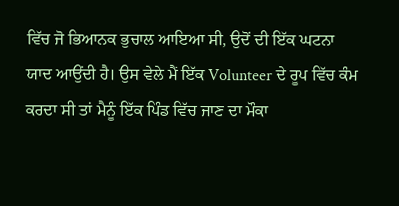ਵਿੱਚ ਜੋ ਭਿਆਨਕ ਭੁਚਾਲ ਆਇਆ ਸੀ, ਉਦੋਂ ਦੀ ਇੱਕ ਘਟਨਾ ਯਾਦ ਆਉਂਦੀ ਹੈ। ਉਸ ਵੇਲੇ ਮੈਂ ਇੱਕ Volunteer ਦੇ ਰੂਪ ਵਿੱਚ ਕੰਮ ਕਰਦਾ ਸੀ ਤਾਂ ਮੈਨੂੰ ਇੱਕ ਪਿੰਡ ਵਿੱਚ ਜਾਣ ਦਾ ਮੌਕਾ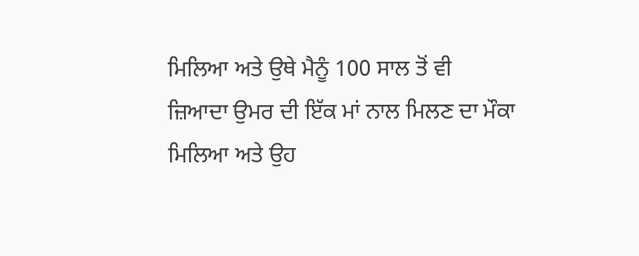ਮਿਲਿਆ ਅਤੇ ਉਥੇ ਮੈਨੂੰ 100 ਸਾਲ ਤੋਂ ਵੀ ਜ਼ਿਆਦਾ ਉਮਰ ਦੀ ਇੱਕ ਮਾਂ ਨਾਲ ਮਿਲਣ ਦਾ ਮੌਕਾ ਮਿਲਿਆ ਅਤੇ ਉਹ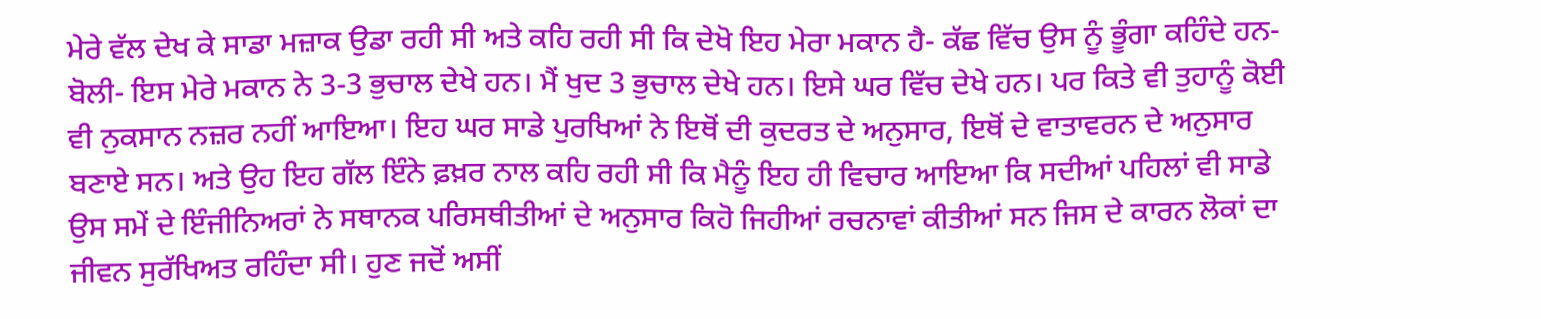ਮੇਰੇ ਵੱਲ ਦੇਖ ਕੇ ਸਾਡਾ ਮਜ਼ਾਕ ਉਡਾ ਰਹੀ ਸੀ ਅਤੇ ਕਹਿ ਰਹੀ ਸੀ ਕਿ ਦੇਖੋ ਇਹ ਮੇਰਾ ਮਕਾਨ ਹੈ- ਕੱਛ ਵਿੱਚ ਉਸ ਨੂੰ ਭੂੰਗਾ ਕਹਿੰਦੇ ਹਨ- ਬੋਲੀ- ਇਸ ਮੇਰੇ ਮਕਾਨ ਨੇ 3-3 ਭੁਚਾਲ ਦੇਖੇ ਹਨ। ਮੈਂ ਖੁਦ 3 ਭੁਚਾਲ ਦੇਖੇ ਹਨ। ਇਸੇ ਘਰ ਵਿੱਚ ਦੇਖੇ ਹਨ। ਪਰ ਕਿਤੇ ਵੀ ਤੁਹਾਨੂੰ ਕੋਈ ਵੀ ਨੁਕਸਾਨ ਨਜ਼ਰ ਨਹੀਂ ਆਇਆ। ਇਹ ਘਰ ਸਾਡੇ ਪੁਰਖਿਆਂ ਨੇ ਇਥੋਂ ਦੀ ਕੁਦਰਤ ਦੇ ਅਨੁਸਾਰ, ਇਥੋਂ ਦੇ ਵਾਤਾਵਰਨ ਦੇ ਅਨੁਸਾਰ ਬਣਾਏ ਸਨ। ਅਤੇ ਉਹ ਇਹ ਗੱਲ ਇੰਨੇ ਫ਼ਖ਼ਰ ਨਾਲ ਕਹਿ ਰਹੀ ਸੀ ਕਿ ਮੈਨੂੰ ਇਹ ਹੀ ਵਿਚਾਰ ਆਇਆ ਕਿ ਸਦੀਆਂ ਪਹਿਲਾਂ ਵੀ ਸਾਡੇ ਉਸ ਸਮੇਂ ਦੇ ਇੰਜੀਨਿਅਰਾਂ ਨੇ ਸਥਾਨਕ ਪਰਿਸਥੀਤੀਆਂ ਦੇ ਅਨੁਸਾਰ ਕਿਹੋ ਜਿਹੀਆਂ ਰਚਨਾਵਾਂ ਕੀਤੀਆਂ ਸਨ ਜਿਸ ਦੇ ਕਾਰਨ ਲੋਕਾਂ ਦਾ ਜੀਵਨ ਸੁਰੱਖਿਅਤ ਰਹਿੰਦਾ ਸੀ। ਹੁਣ ਜਦੋਂ ਅਸੀਂ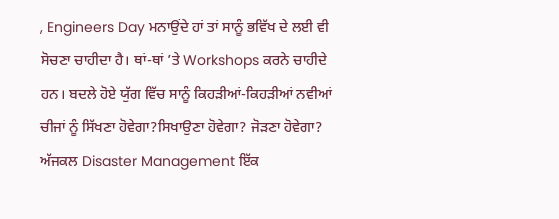, Engineers Day ਮਨਾਉਂਦੇ ਹਾਂ ਤਾਂ ਸਾਨੂੰ ਭਵਿੱਖ ਦੇ ਲਈ ਵੀ ਸੋਚਣਾ ਚਾਹੀਦਾ ਹੈ। ਥਾਂ-ਥਾਂ ’ਤੇ Workshops ਕਰਨੇ ਚਾਹੀਦੇ ਹਨ। ਬਦਲੇ ਹੋਏ ਯੁੱਗ ਵਿੱਚ ਸਾਨੂੰ ਕਿਹੜੀਆਂ-ਕਿਹੜੀਆਂ ਨਵੀਆਂ ਚੀਜਾਂ ਨੂੰ ਸਿੱਖਣਾ ਹੋਵੇਗਾ?ਸਿਖਾਉਣਾ ਹੋਵੇਗਾ? ਜੋੜਣਾ ਹੋਵੇਗਾ? ਅੱਜਕਲ Disaster Management ਇੱਕ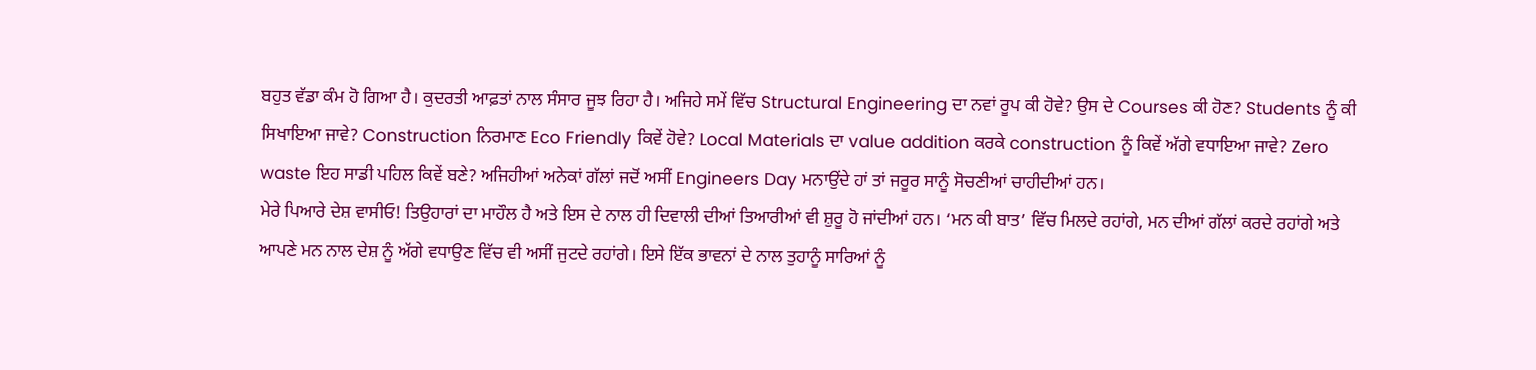ਬਹੁਤ ਵੱਡਾ ਕੰਮ ਹੋ ਗਿਆ ਹੈ। ਕੁਦਰਤੀ ਆਫ਼ਤਾਂ ਨਾਲ ਸੰਸਾਰ ਜੂਝ ਰਿਹਾ ਹੈ। ਅਜਿਹੇ ਸਮੇਂ ਵਿੱਚ Structural Engineering ਦਾ ਨਵਾਂ ਰੂਪ ਕੀ ਹੋਵੇ? ਉਸ ਦੇ Courses ਕੀ ਹੋਣ? Students ਨੂੰ ਕੀ ਸਿਖਾਇਆ ਜਾਵੇ? Construction ਨਿਰਮਾਣ Eco Friendly ਕਿਵੇਂ ਹੋਵੇ? Local Materials ਦਾ value addition ਕਰਕੇ construction ਨੂੰ ਕਿਵੇਂ ਅੱਗੇ ਵਧਾਇਆ ਜਾਵੇ? Zero waste ਇਹ ਸਾਡੀ ਪਹਿਲ ਕਿਵੇਂ ਬਣੇ? ਅਜਿਹੀਆਂ ਅਨੇਕਾਂ ਗੱਲਾਂ ਜਦੋਂ ਅਸੀਂ Engineers Day ਮਨਾਉਂਦੇ ਹਾਂ ਤਾਂ ਜਰੂਰ ਸਾਨੂੰ ਸੋਚਣੀਆਂ ਚਾਹੀਦੀਆਂ ਹਨ।
ਮੇਰੇ ਪਿਆਰੇ ਦੇਸ਼ ਵਾਸੀਓ! ਤਿਉਹਾਰਾਂ ਦਾ ਮਾਹੌਲ ਹੈ ਅਤੇ ਇਸ ਦੇ ਨਾਲ ਹੀ ਦਿਵਾਲੀ ਦੀਆਂ ਤਿਆਰੀਆਂ ਵੀ ਸ਼ੁਰੂ ਹੋ ਜਾਂਦੀਆਂ ਹਨ। ‘ਮਨ ਕੀ ਬਾਤ’ ਵਿੱਚ ਮਿਲਦੇ ਰਹਾਂਗੇ, ਮਨ ਦੀਆਂ ਗੱਲਾਂ ਕਰਦੇ ਰਹਾਂਗੇ ਅਤੇ ਆਪਣੇ ਮਨ ਨਾਲ ਦੇਸ਼ ਨੂੰ ਅੱਗੇ ਵਧਾਉਣ ਵਿੱਚ ਵੀ ਅਸੀਂ ਜੁਟਦੇ ਰਹਾਂਗੇ। ਇਸੇ ਇੱਕ ਭਾਵਨਾਂ ਦੇ ਨਾਲ ਤੁਹਾਨੂੰ ਸਾਰਿਆਂ ਨੂੰ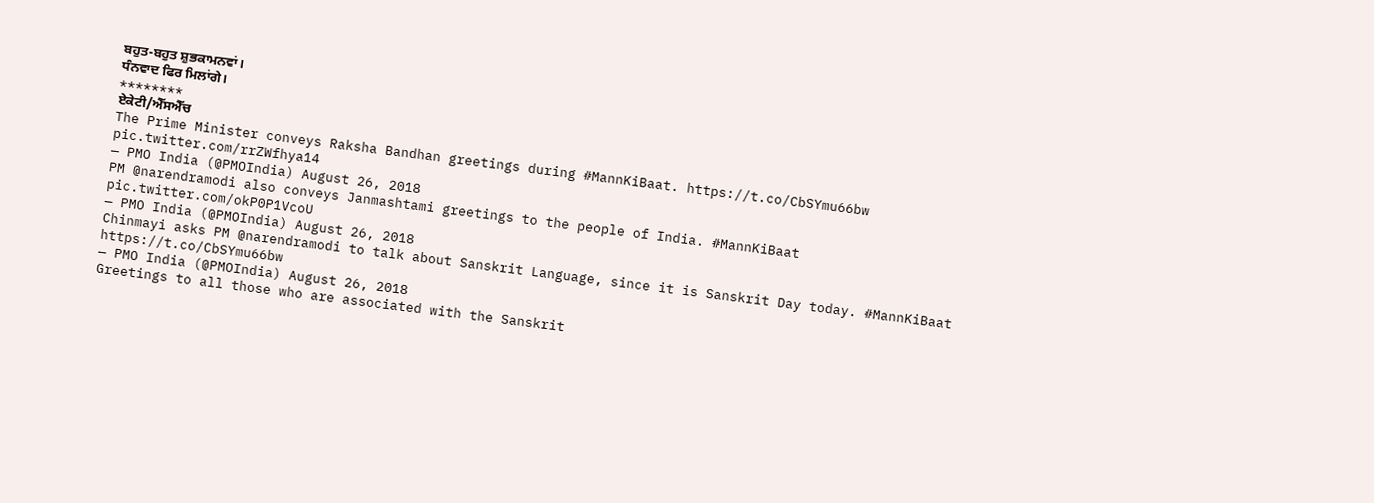ਬਹੁਤ-ਬਹੁਤ ਸ਼ੁਭਕਾਮਨਵਾਂ।
ਧੰਨਵਾਦ ਫਿਰ ਮਿਲਾਂਗੇ।
********
ਏਕੇਟੀ/ਐੱਸਐੱਚ
The Prime Minister conveys Raksha Bandhan greetings during #MannKiBaat. https://t.co/CbSYmu66bw pic.twitter.com/rrZWfhya14
— PMO India (@PMOIndia) August 26, 2018
PM @narendramodi also conveys Janmashtami greetings to the people of India. #MannKiBaat pic.twitter.com/okP0P1VcoU
— PMO India (@PMOIndia) August 26, 2018
Chinmayi asks PM @narendramodi to talk about Sanskrit Language, since it is Sanskrit Day today. #MannKiBaat https://t.co/CbSYmu66bw
— PMO India (@PMOIndia) August 26, 2018
Greetings to all those who are associated with the Sanskrit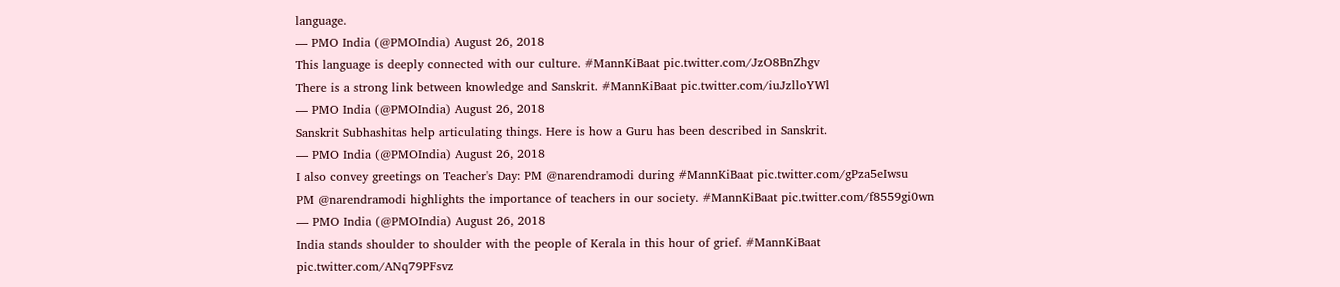language.
— PMO India (@PMOIndia) August 26, 2018
This language is deeply connected with our culture. #MannKiBaat pic.twitter.com/JzO8BnZhgv
There is a strong link between knowledge and Sanskrit. #MannKiBaat pic.twitter.com/iuJzlloYWl
— PMO India (@PMOIndia) August 26, 2018
Sanskrit Subhashitas help articulating things. Here is how a Guru has been described in Sanskrit.
— PMO India (@PMOIndia) August 26, 2018
I also convey greetings on Teacher's Day: PM @narendramodi during #MannKiBaat pic.twitter.com/gPza5eIwsu
PM @narendramodi highlights the importance of teachers in our society. #MannKiBaat pic.twitter.com/f8559gi0wn
— PMO India (@PMOIndia) August 26, 2018
India stands shoulder to shoulder with the people of Kerala in this hour of grief. #MannKiBaat pic.twitter.com/ANq79PFsvz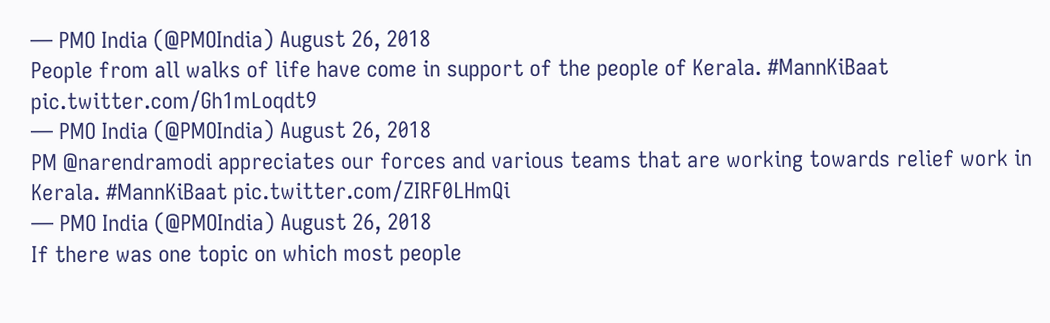— PMO India (@PMOIndia) August 26, 2018
People from all walks of life have come in support of the people of Kerala. #MannKiBaat pic.twitter.com/Gh1mLoqdt9
— PMO India (@PMOIndia) August 26, 2018
PM @narendramodi appreciates our forces and various teams that are working towards relief work in Kerala. #MannKiBaat pic.twitter.com/ZIRF0LHmQi
— PMO India (@PMOIndia) August 26, 2018
If there was one topic on which most people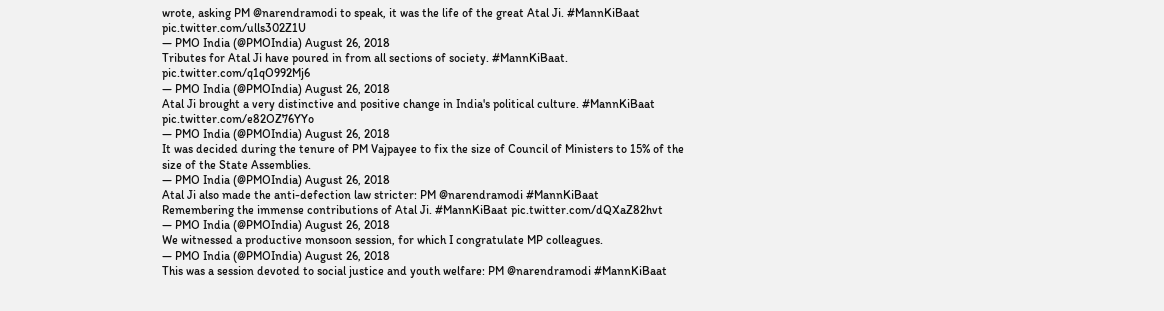wrote, asking PM @narendramodi to speak, it was the life of the great Atal Ji. #MannKiBaat pic.twitter.com/ulls302Z1U
— PMO India (@PMOIndia) August 26, 2018
Tributes for Atal Ji have poured in from all sections of society. #MannKiBaat. pic.twitter.com/q1qO992Mj6
— PMO India (@PMOIndia) August 26, 2018
Atal Ji brought a very distinctive and positive change in India's political culture. #MannKiBaat pic.twitter.com/e82OZ76YYo
— PMO India (@PMOIndia) August 26, 2018
It was decided during the tenure of PM Vajpayee to fix the size of Council of Ministers to 15% of the size of the State Assemblies.
— PMO India (@PMOIndia) August 26, 2018
Atal Ji also made the anti-defection law stricter: PM @narendramodi #MannKiBaat
Remembering the immense contributions of Atal Ji. #MannKiBaat pic.twitter.com/dQXaZ82hvt
— PMO India (@PMOIndia) August 26, 2018
We witnessed a productive monsoon session, for which I congratulate MP colleagues.
— PMO India (@PMOIndia) August 26, 2018
This was a session devoted to social justice and youth welfare: PM @narendramodi #MannKiBaat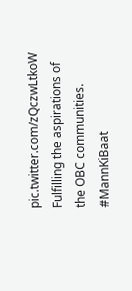pic.twitter.com/zQczwLtkoW
Fulfilling the aspirations of the OBC communities. #MannKiBaat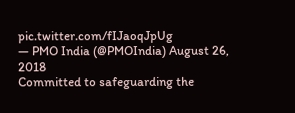pic.twitter.com/fIJaoqJpUg
— PMO India (@PMOIndia) August 26, 2018
Committed to safeguarding the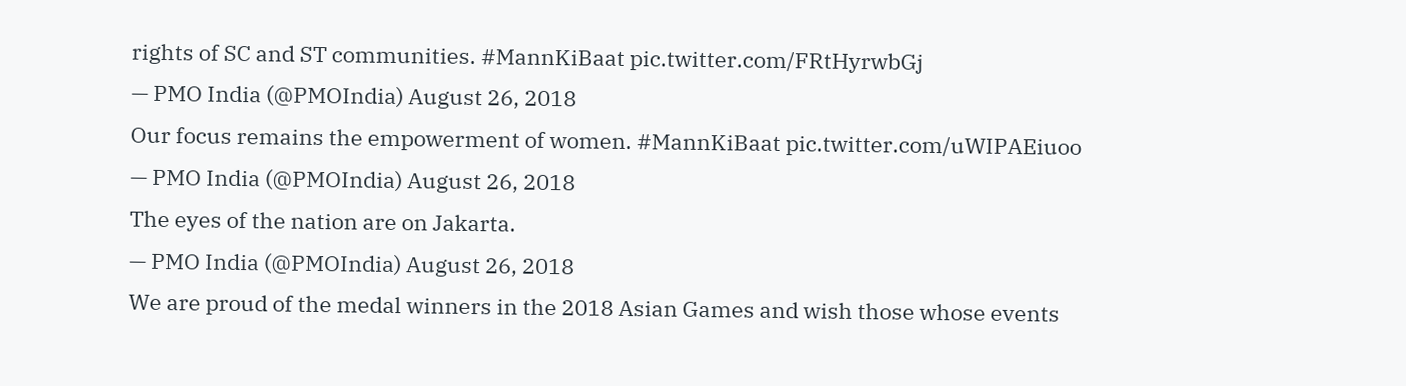rights of SC and ST communities. #MannKiBaat pic.twitter.com/FRtHyrwbGj
— PMO India (@PMOIndia) August 26, 2018
Our focus remains the empowerment of women. #MannKiBaat pic.twitter.com/uWIPAEiuoo
— PMO India (@PMOIndia) August 26, 2018
The eyes of the nation are on Jakarta.
— PMO India (@PMOIndia) August 26, 2018
We are proud of the medal winners in the 2018 Asian Games and wish those whose events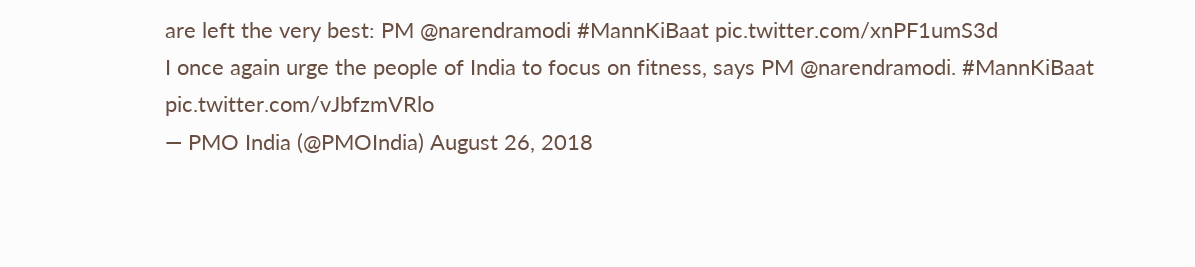are left the very best: PM @narendramodi #MannKiBaat pic.twitter.com/xnPF1umS3d
I once again urge the people of India to focus on fitness, says PM @narendramodi. #MannKiBaat pic.twitter.com/vJbfzmVRlo
— PMO India (@PMOIndia) August 26, 2018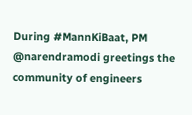During #MannKiBaat, PM @narendramodi greetings the community of engineers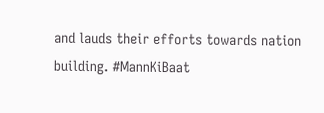and lauds their efforts towards nation building. #MannKiBaat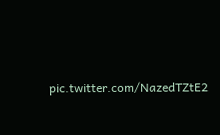pic.twitter.com/NazedTZtE2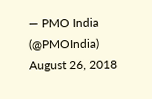— PMO India (@PMOIndia) August 26, 2018